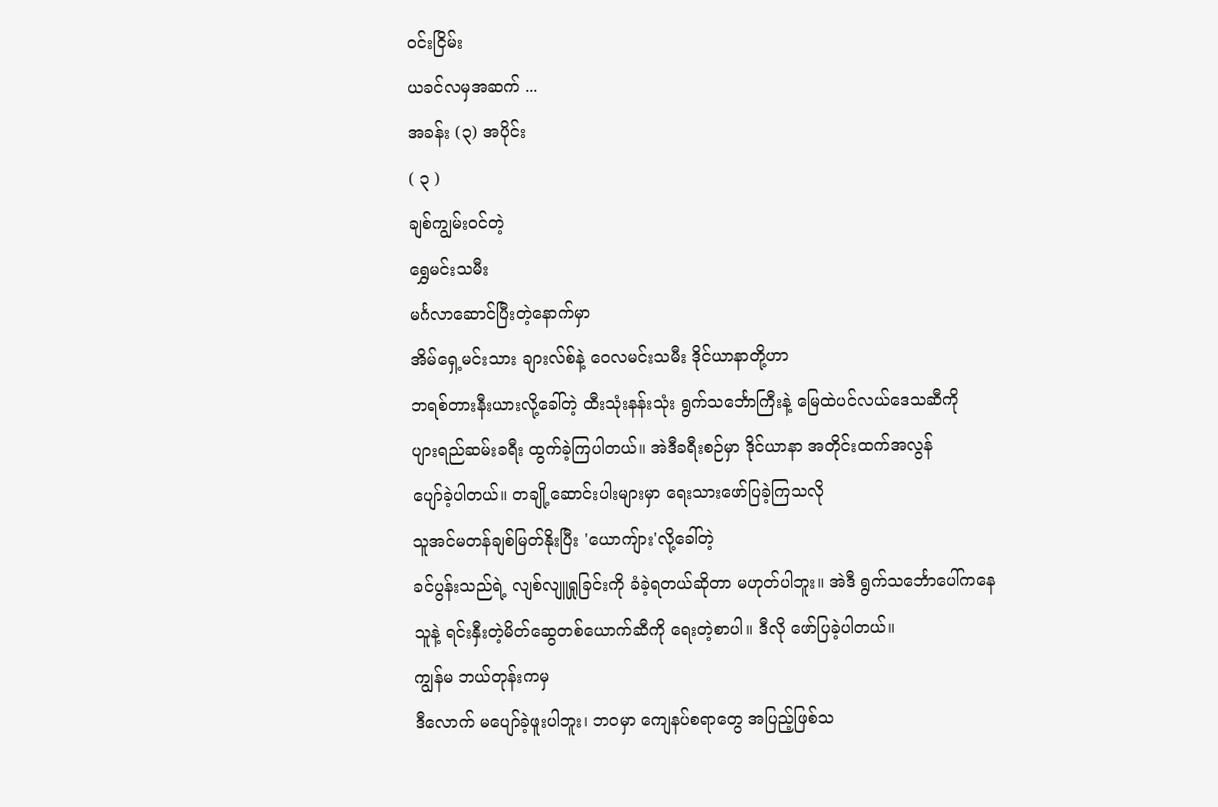ဝင်းငြိမ်း
ယခင်လမှအဆက် ...
အခန်း (၃) အပိုင်း
( ၃ )
ချစ်ကျွမ်းဝင်တဲ့
ရွှေမင်းသမီး
မင်္ဂလာဆောင်ပြီးတဲ့နောက်မှာ
အိမ်ရှေ့မင်းသား ချားလ်စ်နဲ့ ဝေလမင်းသမီး ဒိုင်ယာနာတို့ဟာ
ဘရစ်တားနီးယားလို့ခေါ်တဲ့ ထီးသုံးနန်းသုံး ရွက်သင်္ဘောကြီးနဲ့ မြေထဲပင်လယ်ဒေသဆီကို
ပျားရည်ဆမ်းခရီး ထွက်ခဲ့ကြပါတယ်။ အဲဒီခရီးစဉ်မှာ ဒိုင်ယာနာ အတိုင်းထက်အလွန်
ပျော်ခဲ့ပါတယ်။ တချို့ဆောင်းပါးများမှာ ရေးသားဖော်ပြခဲ့ကြသလို
သူအင်မတန်ချစ်မြတ်နိုးပြီး 'ယောကျ်ား'လို့ခေါ်တဲ့
ခင်ပွန်းသည်ရဲ့ လျစ်လျူရှုခြင်းကို ခံခဲ့ရတယ်ဆိုတာ မဟုတ်ပါဘူး။ အဲဒီ ရွက်သင်္ဘောပေါ်ကနေ
သူနဲ့ ရင်းနှီးတဲ့မိတ်ဆွေတစ်ယောက်ဆီကို ရေးတဲ့စာပါ။ ဒီလို ဖော်ပြခဲ့ပါတယ်။
ကျွန်မ ဘယ်တုန်းကမှ
ဒီလောက် မပျော်ခဲ့ဖူးပါဘူး၊ ဘဝမှာ ကျေနပ်စရာတွေ အပြည့်ဖြစ်သ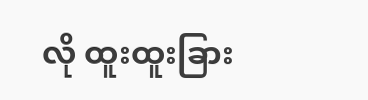လို ထူးထူးခြား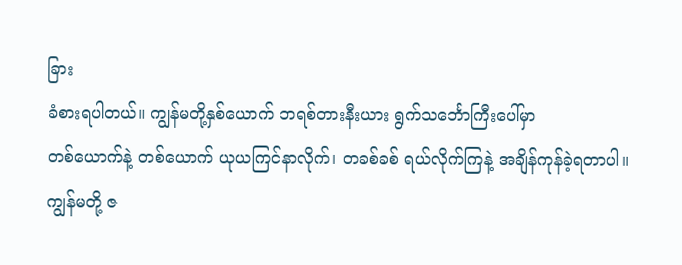ခြား
ခံစားရပါတယ်။ ကျွန်မတို့နှစ်ယောက် ဘရစ်တားနီးယား ရွက်သင်္ဘောကြီးပေါ်မှာ
တစ်ယောက်နဲ့ တစ်ယောက် ယုယကြင်နာလိုက်၊ တခစ်ခစ် ရယ်လိုက်ကြနဲ့ အချိန်ကုန်ခဲ့ရတာပါ။
ကျွန်မတို့ ဇ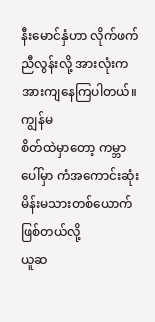နီးမောင်နှံဟာ လိုက်ဖက်ညီလွန်းလို့ အားလုံးက အားကျနေကြပါတယ်။ ကျွန်မ
စိတ်ထဲမှာတော့ ကမ္ဘာပေါ်မှာ ကံအကောင်းဆုံး မိန်းမသားတစ်ယောက် ဖြစ်တယ်လို့
ယူဆ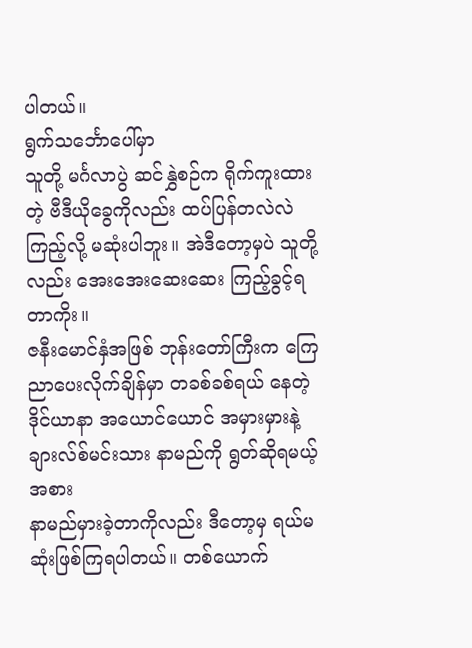ပါတယ်။
ရွက်သင်္ဘောပေါ်မှာ
သူတို့ မင်္ဂလာပွဲ ဆင်နွှဲစဉ်က ရိုက်ကူးထားတဲ့ ဗီဒီယိုခွေကိုလည်း ထပ်ပြန်တလဲလဲ
ကြည့်လို့ မဆုံးပါဘူး။ အဲဒီတော့မှပဲ သူတို့လည်း အေးအေးဆေးဆေး ကြည့်ခွင့်ရတာကိုး။
ဇနီးမောင်နှံအဖြစ် ဘုန်းတော်ကြီးက ကြေညာပေးလိုက်ချိန်မှာ တခစ်ခစ်ရယ် နေတဲ့
ဒိုင်ယာနာ အယောင်ယောင် အမှားမှားနဲ့ ချားလ်စ်မင်းသား နာမည်ကို ရွတ်ဆိုရမယ့်အစား
နာမည်မှားခဲ့တာကိုလည်း ဒီတော့မှ ရယ်မဆုံးဖြစ်ကြရပါတယ်။ တစ်ယောက်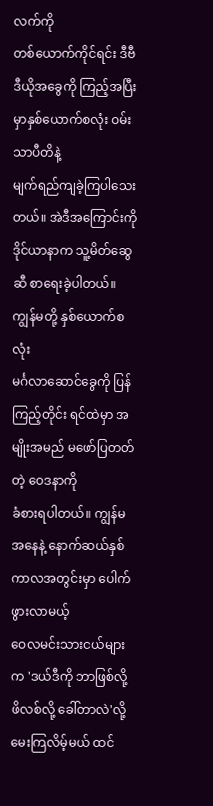လက်ကို
တစ်ယောက်ကိုင်ရင်း ဒီဗီဒီယိုအခွေကို ကြည့်အပြီးမှာနှစ်ယောက်စလုံး ဝမ်းသာပီတိနဲ့
မျက်ရည်ကျခဲ့ကြပါသေးတယ်။ အဲဒီအကြောင်းကို ဒိုင်ယာနာက သူ့မိတ်ဆွေဆီ စာရေးခဲ့ပါတယ်။
ကျွန်မတို့ နှစ်ယောက်စလုံး
မင်္ဂလာဆောင်ခွေကို ပြန်ကြည့်တိုင်း ရင်ထဲမှာ အမျိုးအမည် မဖော်ပြတတ်တဲ့ ဝေဒနာကို
ခံစားရပါတယ်။ ကျွန်မအနေနဲ့ နောက်ဆယ်နှစ် ကာလအတွင်းမှာ ပေါက်ဖွားလာမယ့်
ဝေလမင်းသားငယ်များက 'ဒယ်ဒီကို ဘာဖြစ်လို့ ဖိလစ်လို့ ခေါ်တာလဲ'လို့ မေးကြလိမ့်မယ် ထင်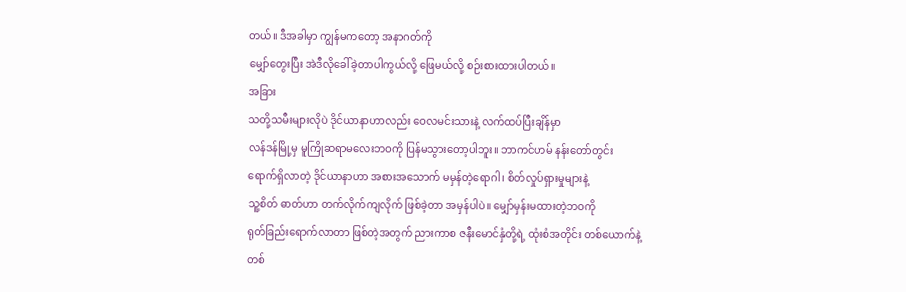တယ်။ ဒီအခါမှာ ကျွန်မကတော့ အနာဂတ်ကို
မျှော်တွေးပြီး အဲဒီလိုခေါ်ခဲ့တာပါကွယ်လို့ ဖြေမယ်လို့ စဉ်းစားထားပါတယ်။
အခြား
သတို့သမီးများလိုပဲ ဒိုင်ယာနာဟာလည်း ဝေလမင်းသားနဲ့ လက်ထပ်ပြီးချိန်မှာ
လန်ဒန်မြို့မှ မူကြိုဆရာမလေးဘဝကို ပြန်မသွားတော့ပါဘူး။ ဘာကင်ဟမ် နန်းတော်တွင်း
ရောက်ရှိလာတဲ့ ဒိုင်ယာနာဟာ အစားအသောက် မမှန်တဲ့ရောဂါ၊ စိတ်လှုပ်ရှားမှုများနဲ့
သူ့စိတ် ဓာတ်ဟာ တက်လိုက်ကျလိုက် ဖြစ်ခဲ့တာ အမှန်ပါပဲ။ မျှော်မှန်းမထားတဲ့ဘဝကို
ရုတ်ခြည်းရောက်လာတာ ဖြစ်တဲ့အတွက် ညားကာစ ဇနီးမောင်နှံတို့ရဲ့ ထုံးစံအတိုင်း တစ်ယောက်နဲ့
တစ်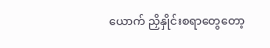ယောက် ညှိနှိုင်းစရာတွေတော့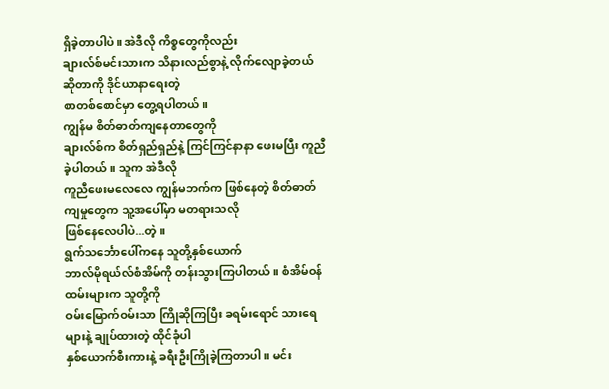ရှိခဲ့တာပါပဲ။ အဲဒီလို ကိစ္စတွေကိုလည်း
ချားလ်စ်မင်းသားက သိနားလည်စွာနဲ့ လိုက်လျောခဲ့တယ်ဆိုတာကို ဒိုင်ယာနာရေးတဲ့
စာတစ်စောင်မှာ တွေ့ရပါတယ်။
ကျွန်မ စိတ်ဓာတ်ကျနေတာတွေကို
ချားလ်စ်က စိတ်ရှည်ရှည်နဲ့ ကြင်ကြင်နာနာ ဖေးမပြီး ကူညီခဲ့ပါတယ်။ သူက အဲဒီလို
ကူညီဖေးမလေလေ ကျွန်မဘက်က ဖြစ်နေတဲ့ စိတ်ဓာတ်ကျမှုတွေက သူ့အပေါ်မှာ မတရားသလို
ဖြစ်နေလေပါပဲ...တဲ့။
ရွက်သင်္ဘောပေါ်ကနေ သူတို့နှစ်ယောက်
ဘာလ်မိုရယ်လ်စံအိမ်ကို တန်းသွားကြပါတယ်။ စံအိမ်ဝန်ထမ်းများက သူတို့ကို
ဝမ်းမြောက်ဝမ်းသာ ကြိုဆိုကြပြီး ခရမ်းရောင် သားရေများနဲ့ ချုပ်ထားတဲ့ ထိုင်ခုံပါ
နှစ်ယောက်စီးကားနဲ့ ခရီးဦးကြိုခဲ့ကြတာပါ။ မင်း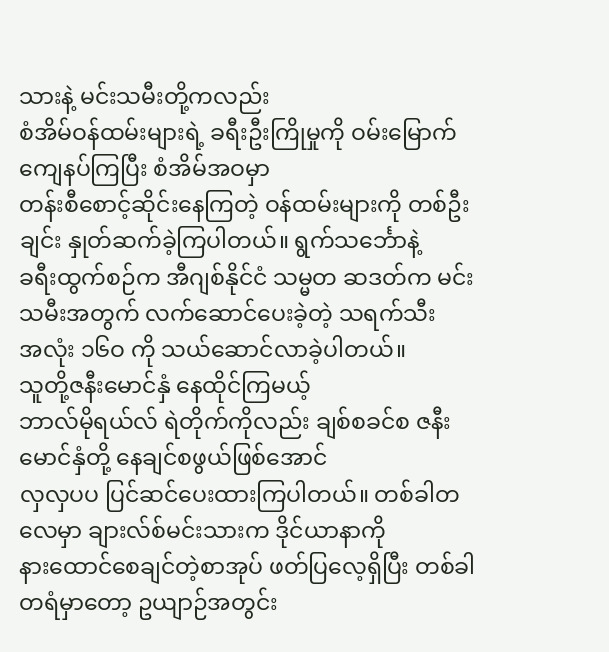သားနဲ့ မင်းသမီးတို့ကလည်း
စံအိမ်ဝန်ထမ်းများရဲ့ ခရီးဦးကြိုမှုကို ဝမ်းမြောက်ကျေနပ်ကြပြီး စံအိမ်အဝမှာ
တန်းစီစောင့်ဆိုင်းနေကြတဲ့ ဝန်ထမ်းများကို တစ်ဦးချင်း နှုတ်ဆက်ခဲ့ကြပါတယ်။ ရွက်သင်္ဘောနဲ့
ခရီးထွက်စဉ်က အီဂျစ်နိုင်ငံ သမ္မတ ဆဒတ်က မင်းသမီးအတွက် လက်ဆောင်ပေးခဲ့တဲ့ သရက်သီး
အလုံး ၁၆ဝ ကို သယ်ဆောင်လာခဲ့ပါတယ်။
သူတို့ဇနီးမောင်နှံ နေထိုင်ကြမယ့်
ဘာလ်မိုရယ်လ် ရဲတိုက်ကိုလည်း ချစ်စခင်စ ဇနီးမောင်နှံတို့ နေချင်စဖွယ်ဖြစ်အောင်
လှလှပပ ပြင်ဆင်ပေးထားကြပါတယ်။ တစ်ခါတလေမှာ ချားလ်စ်မင်းသားက ဒိုင်ယာနာကို
နားထောင်စေချင်တဲ့စာအုပ် ဖတ်ပြလေ့ရှိပြီး တစ်ခါတရံမှာတော့ ဥယျာဉ်အတွင်း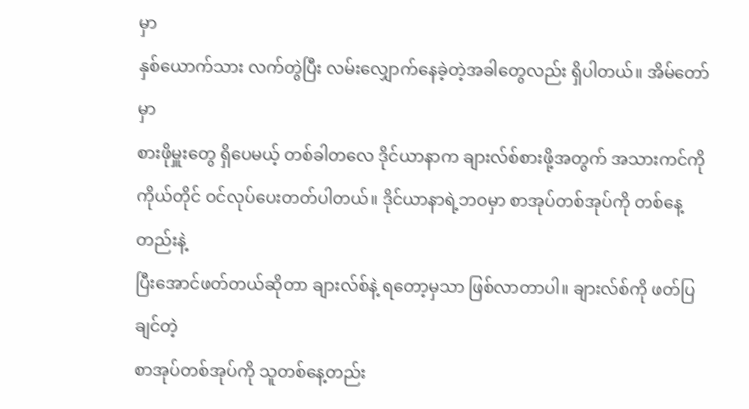မှာ
နှစ်ယောက်သား လက်တွဲပြီး လမ်းလျှောက်နေခဲ့တဲ့အခါတွေလည်း ရှိပါတယ်။ အိမ်တော်မှာ
စားဖိုမှူးတွေ ရှိပေမယ့် တစ်ခါတလေ ဒိုင်ယာနာက ချားလ်စ်စားဖို့အတွက် အသားကင်ကို
ကိုယ်တိုင် ဝင်လုပ်ပေးတတ်ပါတယ်။ ဒိုင်ယာနာရဲ့ဘဝမှာ စာအုပ်တစ်အုပ်ကို တစ်နေ့တည်းနဲ့
ပြီးအောင်ဖတ်တယ်ဆိုတာ ချားလ်စ်နဲ့ ရတော့မှသာ ဖြစ်လာတာပါ။ ချားလ်စ်ကို ဖတ်ပြချင်တဲ့
စာအုပ်တစ်အုပ်ကို သူတစ်နေ့တည်း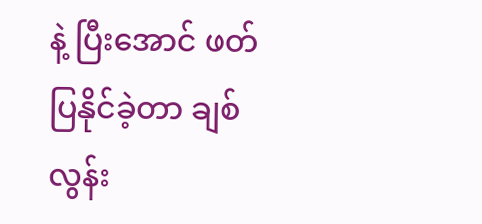နဲ့ ပြီးအောင် ဖတ်ပြနိုင်ခဲ့တာ ချစ်လွန်း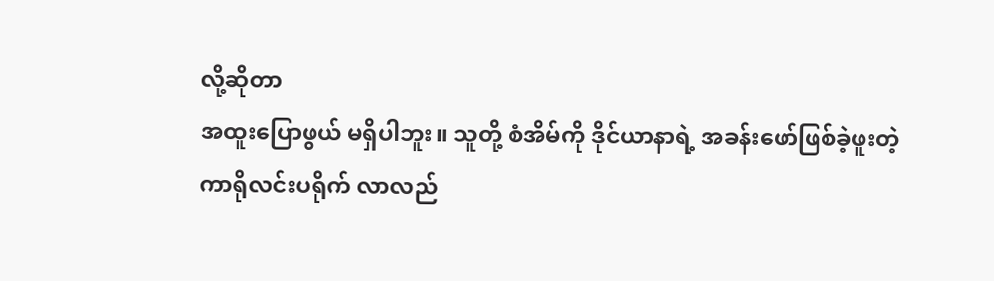လို့ဆိုတာ
အထူးပြောဖွယ် မရှိပါဘူး။ သူတို့ စံအိမ်ကို ဒိုင်ယာနာရဲ့ အခန်းဖော်ဖြစ်ခဲ့ဖူးတဲ့
ကာရိုလင်းပရိုက် လာလည်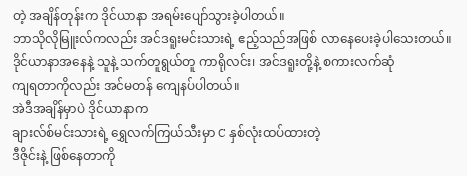တဲ့ အချိန်တုန်းက ဒိုင်ယာနာ အရမ်းပျော်သွားခဲ့ပါတယ်။
ဘာသိုလိုမြူးလ်ကလည်း အင်ဒရူးမင်းသားရဲ့ ဧည့်သည်အဖြစ် လာနေပေးခဲ့ပါသေးတယ်။
ဒိုင်ယာနာအနေနဲ့ သူနဲ့ သက်တူရွယ်တူ ကာရိုလင်း၊ အင်ဒရူးတို့နဲ့ စကားလက်ဆုံ
ကျရတာကိုလည်း အင်မတန် ကျေနပ်ပါတယ်။
အဲဒီအချိန်မှာပဲ ဒိုင်ယာနာက
ချားလ်စ်မင်းသားရဲ့ ရွှေလက်ကြယ်သီးမှာ C နှစ်လုံးထပ်ထားတဲ့
ဒီဇိုင်းနဲ့ ဖြစ်နေတာကို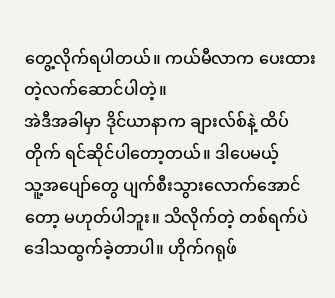တွေ့လိုက်ရပါတယ်။ ကယ်မီလာက ပေးထားတဲ့လက်ဆောင်ပါတဲ့။
အဲဒီအခါမှာ ဒိုင်ယာနာက ချားလ်စ်နဲ့ ထိပ်တိုက် ရင်ဆိုင်ပါတော့တယ်။ ဒါပေမယ့်
သူ့အပျော်တွေ ပျက်စီးသွားလောက်အောင်တော့ မဟုတ်ပါဘူး။ သိလိုက်တဲ့ တစ်ရက်ပဲ
ဒေါသထွက်ခဲ့တာပါ။ ဟိုက်ဂရုဖ်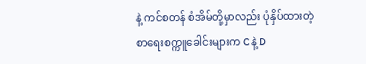နဲ့ ကင်စတန် စံအိမ်တို့မှာလည်း ပုံနှိပ်ထားတဲ့
စာရေးစက္ကူခေါင်းများက C နဲ့ D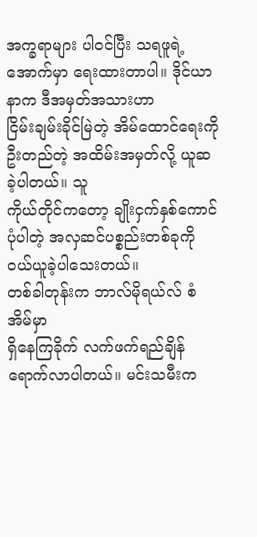အက္ခရာများ ပါဝင်ပြီး သရဖူရဲ့ အောက်မှာ ရေးထားတာပါ။ ဒိုင်ယာနာက ဒီအမှတ်အသားဟာ
ငြိမ်းချမ်းခိုင်မြဲတဲ့ အိမ်ထောင်ရေးကို ဦးတည်တဲ့ အထိမ်းအမှတ်လို့ ယူဆခဲ့ပါတယ်။ သူ
ကိုယ်တိုင်ကတော့ ချိုးငှက်နှစ်ကောင်ပုံပါတဲ့ အလှဆင်ပစ္စည်းတစ်ခုကို
ဝယ်ယူခဲ့ပါသေးတယ်။
တစ်ခါတုန်းက ဘာလ်မိုရယ်လ် စံအိမ်မှာ
ရှိနေကြခိုက် လက်ဖက်ရည်ချိန် ရောက်လာပါတယ်။ မင်းသမီးက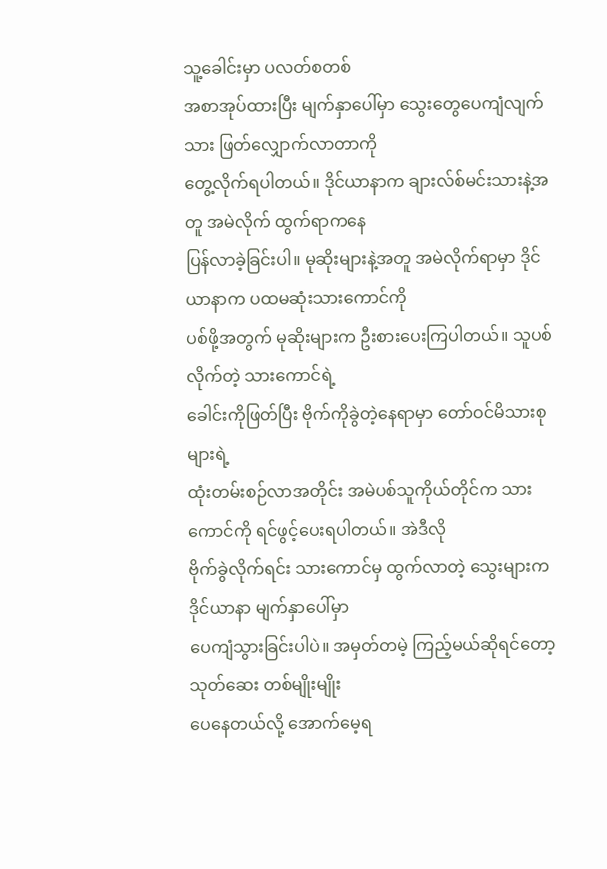သူ့ခေါင်းမှာ ပလတ်စတစ်
အစာအုပ်ထားပြီး မျက်နှာပေါ်မှာ သွေးတွေပေကျံလျက်သား ဖြတ်လျှောက်လာတာကို
တွေ့လိုက်ရပါတယ်။ ဒိုင်ယာနာက ချားလ်စ်မင်းသားနဲ့အတူ အမဲလိုက် ထွက်ရာကနေ
ပြန်လာခဲ့ခြင်းပါ။ မုဆိုးများနဲ့အတူ အမဲလိုက်ရာမှာ ဒိုင်ယာနာက ပထမဆုံးသားကောင်ကို
ပစ်ဖို့အတွက် မုဆိုးများက ဦးစားပေးကြပါတယ်။ သူပစ်လိုက်တဲ့ သားကောင်ရဲ့
ခေါင်းကိုဖြတ်ပြီး ဗိုက်ကိုခွဲတဲ့နေရာမှာ တော်ဝင်မိသားစုများရဲ့
ထုံးတမ်းစဉ်လာအတိုင်း အမဲပစ်သူကိုယ်တိုင်က သားကောင်ကို ရင်ဖွင့်ပေးရပါတယ်။ အဲဒီလို
ဗိုက်ခွဲလိုက်ရင်း သားကောင်မှ ထွက်လာတဲ့ သွေးများက ဒိုင်ယာနာ မျက်နှာပေါ်မှာ
ပေကျံသွားခြင်းပါပဲ။ အမှတ်တမဲ့ ကြည့်မယ်ဆိုရင်တော့ သုတ်ဆေး တစ်မျိုးမျိုး
ပေနေတယ်လို့ အောက်မေ့ရ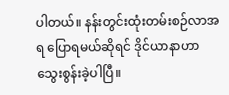ပါတယ်။ နန်းတွင်းထုံးတမ်းစဉ်လာအရ ပြောရမယ်ဆိုရင် ဒိုင်ယာနာဟာ
သွေးစွန်းခဲ့ပါပြီ။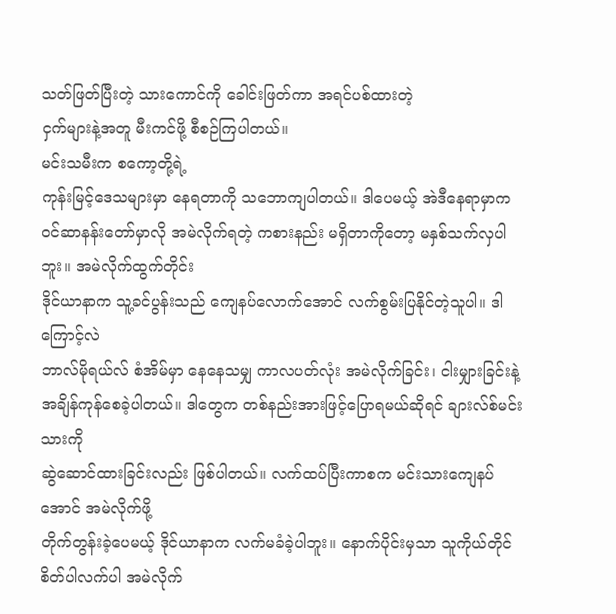သတ်ဖြတ်ပြီးတဲ့ သားကောင်ကို ခေါင်းဖြတ်ကာ အရင်ပစ်ထားတဲ့
ငှက်များနဲ့အတူ မီးကင်ဖို့ စီစဉ်ကြပါတယ်။
မင်းသမီးက စကော့တို့ရဲ့
ကုန်းမြင့်ဒေသများမှာ နေရတာကို သဘောကျပါတယ်။ ဒါပေမယ့် အဲဒီနေရာမှာက
ဝင်ဆာနန်းတော်မှာလို အမဲလိုက်ရတဲ့ ကစားနည်း မရှိတာကိုတော့ မနှစ်သက်လှပါဘူး။ အမဲလိုက်ထွက်တိုင်း
ဒိုင်ယာနာက သူ့ခင်ပွန်းသည် ကျေနပ်လောက်အောင် လက်စွမ်းပြနိုင်တဲ့သူပါ။ ဒါကြောင့်လဲ
ဘာလ်မိုရယ်လ် စံအိမ်မှာ နေနေသမျှ ကာလပတ်လုံး အမဲလိုက်ခြင်း၊ ငါးမျှားခြင်းနဲ့
အချိန်ကုန်စေခဲ့ပါတယ်။ ဒါတွေက တစ်နည်းအားဖြင့်ပြောရမယ်ဆိုရင် ချားလ်စ်မင်းသားကို
ဆွဲဆောင်ထားခြင်းလည်း ဖြစ်ပါတယ်။ လက်ထပ်ပြီးကာစက မင်းသားကျေနပ်အောင် အမဲလိုက်ဖို့
တိုက်တွန်းခဲ့ပေမယ့် ဒိုင်ယာနာက လက်မခံခဲ့ပါဘူး။ နောက်ပိုင်းမှသာ သူကိုယ်တိုင်
စိတ်ပါလက်ပါ အမဲလိုက်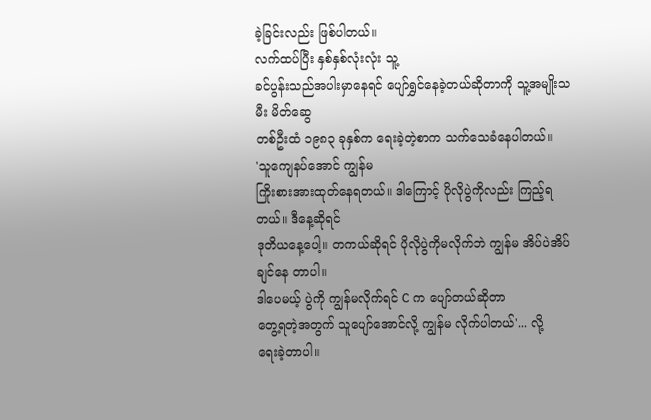ခဲ့ခြင်းလည်း ဖြစ်ပါတယ်။
လက်ထပ်ပြီး နှစ်နှစ်လုံးလုံး သူ့
ခင်ပွန်းသည်အပါးမှာနေရင် ပျော်ရွှင်နေခဲ့တယ်ဆိုတာကို သူ့အမျိုးသမီး မိတ်ဆွေ
တစ်ဦးထံ ၁၉၈၃ ခုနှစ်က ရေးခဲ့တဲ့စာက သက်သေခံနေပါတယ်။
'သူကျေနပ်အောင် ကျွန်မ
ကြိုးစားအားထုတ်နေရတယ်။ ဒါကြောင့် ပိုလိုပွဲကိုလည်း ကြည့်ရတယ်။ ဒီနေ့ဆိုရင်
ဒုတိယနေ့ပေါ့။ တကယ်ဆိုရင် ပိုလိုပွဲကိုမလိုက်ဘဲ ကျွန်မ အိပ်ပဲအိပ်ချင်နေ တာပါ။
ဒါပေမယ့် ပွဲကို ကျွန်မလိုက်ရင် C က ပျော်တယ်ဆိုတာ
တွေ့ရတဲ့အတွက် သူပျော်အောင်လို့ ကျွန်မ လိုက်ပါတယ်'... လို့
ရေးခဲ့တာပါ။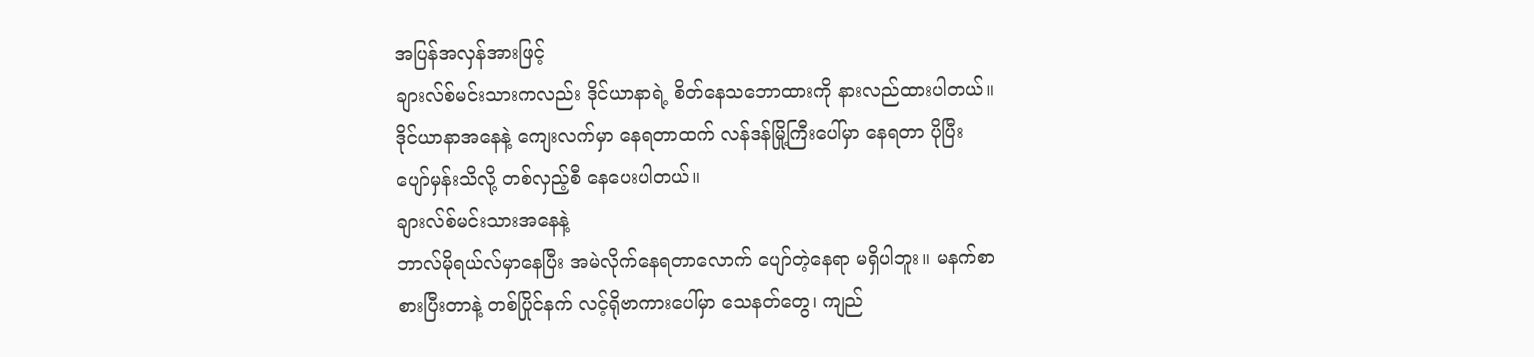အပြန်အလှန်အားဖြင့်
ချားလ်စ်မင်းသားကလည်း ဒိုင်ယာနာရဲ့ စိတ်နေသဘောထားကို နားလည်ထားပါတယ်။
ဒိုင်ယာနာအနေနဲ့ ကျေးလက်မှာ နေရတာထက် လန်ဒန်မြို့ကြီးပေါ်မှာ နေရတာ ပိုပြီး
ပျော်မှန်းသိလို့ တစ်လှည့်စီ နေပေးပါတယ်။
ချားလ်စ်မင်းသားအနေနဲ့
ဘာလ်မိုရယ်လ်မှာနေပြီး အမဲလိုက်နေရတာလောက် ပျော်တဲ့နေရာ မရှိပါဘူး။ မနက်စာ
စားပြီးတာနဲ့ တစ်ပြိုင်နက် လင့်ရိုဗာကားပေါ်မှာ သေနတ်တွေ၊ ကျည်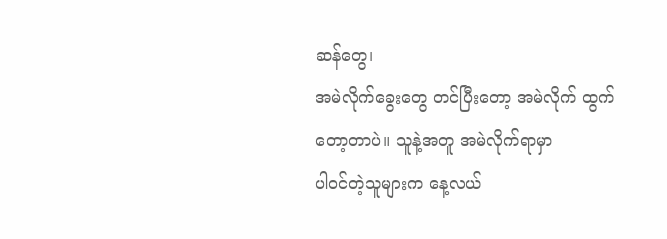ဆန်တွေ၊
အမဲလိုက်ခွေးတွေ တင်ပြီးတော့ အမဲလိုက် ထွက်တော့တာပဲ။ သူနဲ့အတူ အမဲလိုက်ရာမှာ
ပါဝင်တဲ့သူများက နေ့လယ်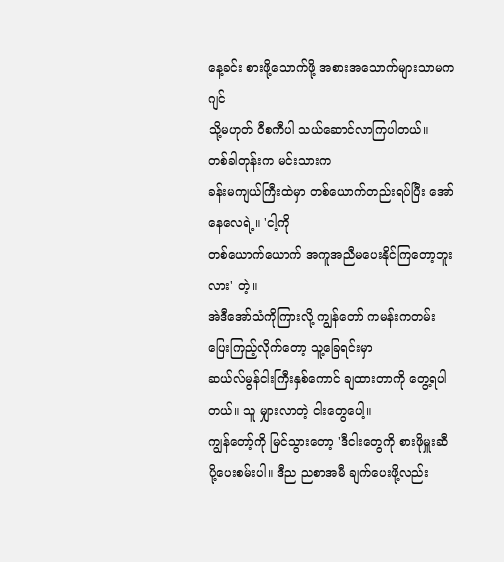နေ့ခင်း စားဖို့သောက်ဖို့ အစားအသောက်များသာမက ဂျင်
သို့မဟုတ် ဝီစကီပါ သယ်ဆောင်လာကြပါတယ်။
တစ်ခါတုန်းက မင်းသားက
ခန်းမကျယ်ကြီးထဲမှာ တစ်ယောက်တည်းရပ်ပြီး အော်နေလေရဲ့။ 'ငါ့ကို
တစ်ယောက်ယောက် အကူအညီမပေးနိုင်ကြတော့ဘူးလား' တဲ့။
အဲဒီအော်သံကိုကြားလို့ ကျွန်တော် ကမန်းကတမ်း ပြေးကြည့်လိုက်တော့ သူ့ခြေရင်းမှာ
ဆယ်လ်မွန်ငါးကြီးနှစ်ကောင် ချထားတာကို တွေ့ရပါတယ်။ သူ မျှားလာတဲ့ ငါးတွေပေါ့။
ကျွန်တော့်ကို မြင်သွားတော့ 'ဒီငါးတွေကို စားဖိုမှူးဆီ
ပို့ပေးစမ်းပါ။ ဒီည ညစာအမီ ချက်ပေးဖို့လည်း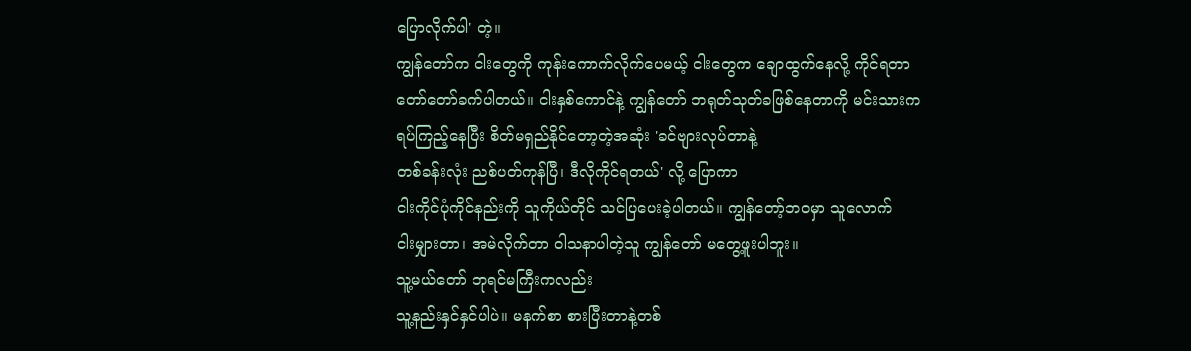ပြောလိုက်ပါ' တဲ့။
ကျွန်တော်က ငါးတွေကို ကုန်းကောက်လိုက်ပေမယ့် ငါးတွေက ချောထွက်နေလို့ ကိုင်ရတာ
တော်တော်ခက်ပါတယ်။ ငါးနှစ်ကောင်နဲ့ ကျွန်တော် ဘရုတ်သုတ်ခဖြစ်နေတာကို မင်းသားက
ရပ်ကြည့်နေပြီး စိတ်မရှည်နိုင်တော့တဲ့အဆုံး 'ခင်ဗျားလုပ်တာနဲ့
တစ်ခန်းလုံး ညစ်ပတ်ကုန်ပြီ၊ ဒီလိုကိုင်ရတယ်' လို့ ပြောကာ
ငါးကိုင်ပုံကိုင်နည်းကို သူကိုယ်တိုင် သင်ပြပေးခဲ့ပါတယ်။ ကျွန်တော့်ဘဝမှာ သူလောက်
ငါးမျှားတာ၊ အမဲလိုက်တာ ဝါသနာပါတဲ့သူ ကျွန်တော် မတွေ့ဖူးပါဘူး။
သူ့မယ်တော် ဘုရင်မကြီးကလည်း
သူ့နည်းနှင်နှင်ပါပဲ။ မနက်စာ စားပြီးတာနဲ့တစ်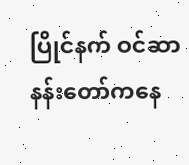ပြိုင်နက် ဝင်ဆာနန်းတော်ကနေ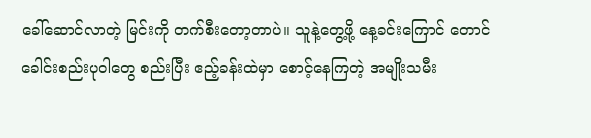ခေါ်ဆောင်လာတဲ့ မြင်းကို တက်စီးတော့တာပဲ။ သူနဲ့တွေ့ဖို့ နေ့ခင်းကြောင် တောင်
ခေါင်းစည်းပုဝါတွေ စည်းပြီး ဧည့်ခန်းထဲမှာ စောင့်နေကြတဲ့ အမျိုးသမီး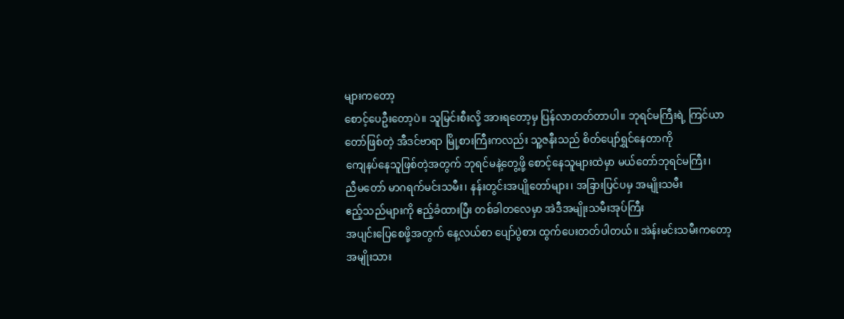များကတော့
စောင့်ပေဦးတော့ပဲ။ သူမြင်းစီးလို့ အားရတော့မှ ပြန်လာတတ်တာပါ။ ဘုရင်မကြီးရဲ့ ကြင်ယာ
တော်ဖြစ်တဲ့ အီဒင်ဗာရာ မြို့စားကြီးကလည်း သူ့ဇနီးသည် စိတ်ပျော်ရွှင်နေတာကို
ကျေနပ်နေသူဖြစ်တဲ့အတွက် ဘုရင်မနဲ့တွေ့ဖို့ စောင့်နေသူများထဲမှာ မယ်တော်ဘုရင်မကြီး၊
ညီမတော် မာဂရက်မင်းသမီး၊ နန်းတွင်းအပျိုတော်များ၊ အခြားပြင်ပမှ အမျိုးသမီး
ဧည့်သည်များကို ဧည့်ခံထားပြီး တစ်ခါတလေမှာ အဲဒီအမျိုးသမီးအုပ်ကြီး
အပျင်းပြေစေဖို့အတွက် နေ့လယ်စာ ပျော်ပွဲစား ထွက်ပေးတတ်ပါတယ်။ အဲန်းမင်းသမီးကတော့
အမျိုးသား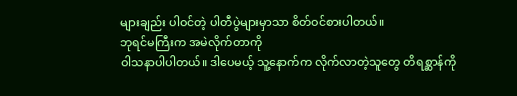များချည်း ပါဝင်တဲ့ ပါတီပွဲများမှာသာ စိတ်ဝင်စားပါတယ်။
ဘုရင်မကြီးက အမဲလိုက်တာကို
ဝါသနာပါပါတယ်။ ဒါပေမယ့် သူ့နောက်က လိုက်လာတဲ့သူတွေ တိရစ္ဆာန်ကို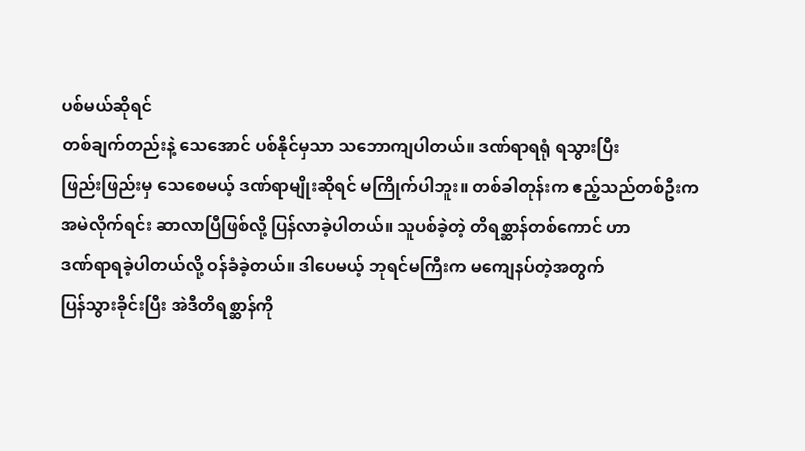ပစ်မယ်ဆိုရင်
တစ်ချက်တည်းနဲ့ သေအောင် ပစ်နိုင်မှသာ သဘောကျပါတယ်။ ဒဏ်ရာရရုံ ရသွားပြီး
ဖြည်းဖြည်းမှ သေစေမယ့် ဒဏ်ရာမျိုးဆိုရင် မကြိုက်ပါဘူး။ တစ်ခါတုန်းက ဧည့်သည်တစ်ဦးက
အမဲလိုက်ရင်း ဆာလာပြီဖြစ်လို့ ပြန်လာခဲ့ပါတယ်။ သူပစ်ခဲ့တဲ့ တိရစ္ဆာန်တစ်ကောင် ဟာ
ဒဏ်ရာရခဲ့ပါတယ်လို့ ဝန်ခံခဲ့တယ်။ ဒါပေမယ့် ဘုရင်မကြီးက မကျေနပ်တဲ့အတွက်
ပြန်သွားခိုင်းပြီး အဲဒီတိရစ္ဆာန်ကို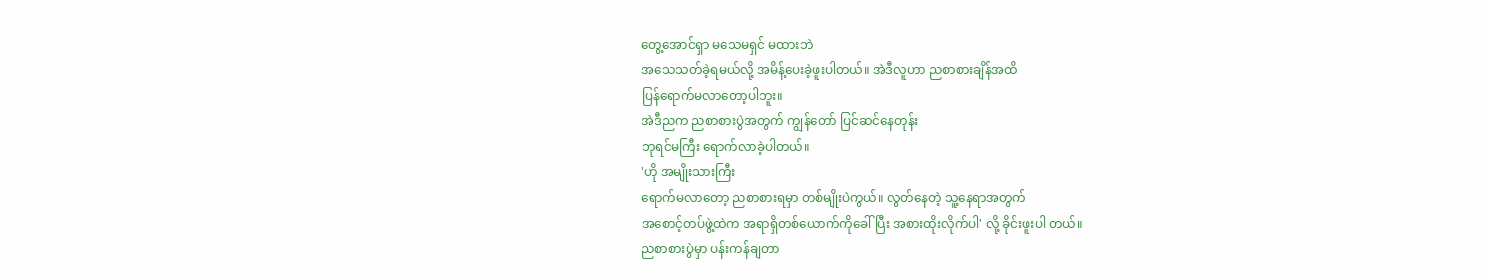တွေ့အောင်ရှာ မသေမရှင် မထားဘဲ
အသေသတ်ခဲ့ရမယ်လို့ အမိန့်ပေးခဲ့ဖူးပါတယ်။ အဲဒီလူဟာ ညစာစားချိန်အထိ
ပြန်ရောက်မလာတော့ပါဘူး။
အဲဒီညက ညစာစားပွဲအတွက် ကျွန်တော် ပြင်ဆင်နေတုန်း
ဘုရင်မကြီး ရောက်လာခဲ့ပါတယ်။
'ဟို အမျိုးသားကြီး
ရောက်မလာတော့ ညစာစားရမှာ တစ်မျိုးပဲကွယ်။ လွတ်နေတဲ့ သူ့နေရာအတွက်
အစောင့်တပ်ဖွဲ့ထဲက အရာရှိတစ်ယောက်ကိုခေါ်ပြီး အစားထိုးလိုက်ပါ' လို့ ခိုင်းဖူးပါ တယ်။
ညစာစားပွဲမှာ ပန်းကန်ချတာ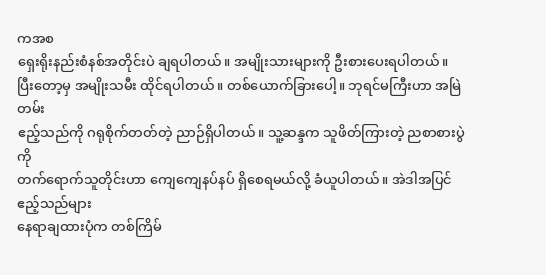ကအစ
ရှေးရိုးနည်းစံနစ်အတိုင်းပဲ ချရပါတယ်။ အမျိုးသားများကို ဦးစားပေးရပါတယ်။
ပြီးတော့မှ အမျိုးသမီး ထိုင်ရပါတယ်။ တစ်ယောက်ခြားပေါ့။ ဘုရင်မကြီးဟာ အမြဲတမ်း
ဧည့်သည်ကို ဂရုစိုက်တတ်တဲ့ ညာဉ်ရှိပါတယ်။ သူ့ဆန္ဒက သူဖိတ်ကြားတဲ့ ညစာစားပွဲကို
တက်ရောက်သူတိုင်းဟာ ကျေကျေနပ်နပ် ရှိစေရမယ်လို့ ခံယူပါတယ်။ အဲဒါအပြင် ဧည့်သည်များ
နေရာချထားပုံက တစ်ကြိမ်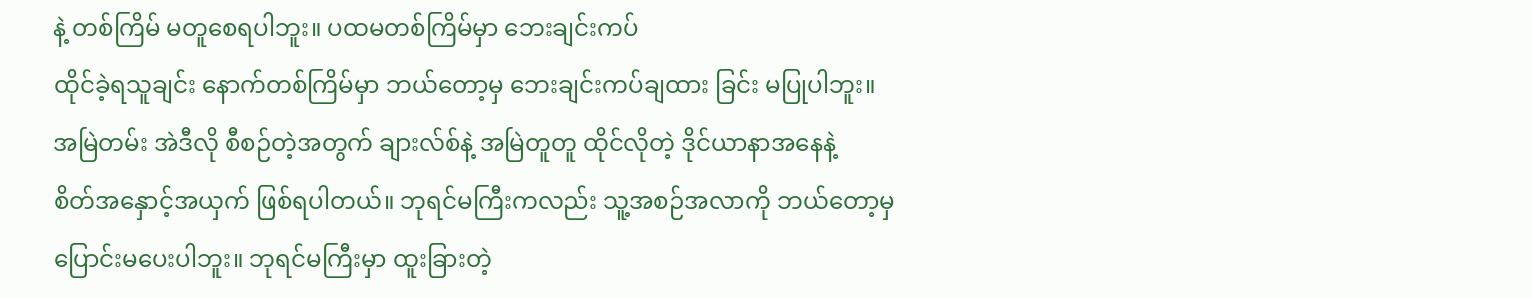နဲ့ တစ်ကြိမ် မတူစေရပါဘူး။ ပထမတစ်ကြိမ်မှာ ဘေးချင်းကပ်
ထိုင်ခဲ့ရသူချင်း နောက်တစ်ကြိမ်မှာ ဘယ်တော့မှ ဘေးချင်းကပ်ချထား ခြင်း မပြုပါဘူး။
အမြဲတမ်း အဲဒီလို စီစဉ်တဲ့အတွက် ချားလ်စ်နဲ့ အမြဲတူတူ ထိုင်လိုတဲ့ ဒိုင်ယာနာအနေနဲ့
စိတ်အနှောင့်အယှက် ဖြစ်ရပါတယ်။ ဘုရင်မကြီးကလည်း သူ့အစဉ်အလာကို ဘယ်တော့မှ
ပြောင်းမပေးပါဘူး။ ဘုရင်မကြီးမှာ ထူးခြားတဲ့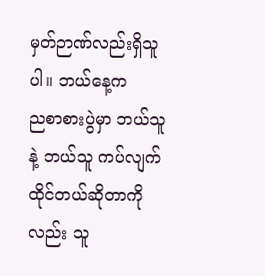မှတ်ဉာဏ်လည်းရှိသူပါ။ ဘယ်နေ့က
ညစာစားပွဲမှာ ဘယ်သူနဲ့ ဘယ်သူ ကပ်လျက် ထိုင်တယ်ဆိုတာကိုလည်း သူ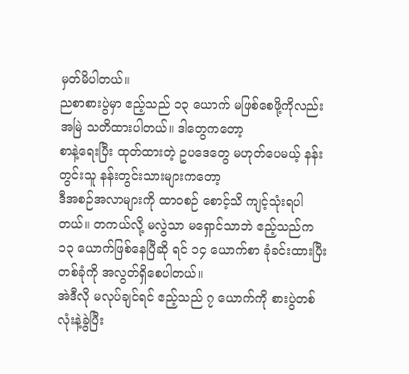မှတ်မိပါတယ်။
ညစာစားပွဲမှာ ဧည့်သည် ၁၃ ယောက် မဖြစ်စေဖို့ကိုလည်း အမြဲ သတိထားပါတယ်။ ဒါတွေကတော့
စာနဲ့ရေးပြီး ထုတ်ထားတဲ့ ဥပဒေတွေ မဟုတ်ပေမယ့် နန်းတွင်းသူ နန်းတွင်းသားများကတော့
ဒီအစဉ်အလာများကို ထာဝစဉ် စောင့်သိ ကျင့်သုံးရပါတယ်။ တကယ်လို့ မလွဲသာ မရှောင်သာဘဲ ဧည့်သည်က
၁၃ ယောက်ဖြစ်နေပြီဆို ရင် ၁၄ ယောက်စာ ခုံခင်းထားပြီး တစ်ခုံကို အလွတ်ရှိစေပါတယ်။
အဲဒီလို မလုပ်ချင်ရင် ဧည့်သည် ၇ ယောက်ကို စားပွဲတစ်လုံးနဲ့ခွဲပြီး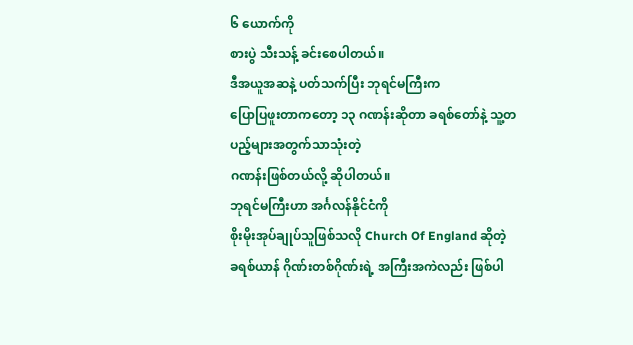၆ ယောက်ကို
စားပွဲ သီးသန့် ခင်းစေပါတယ်။
ဒီအယူအဆနဲ့ ပတ်သက်ပြီး ဘုရင်မကြီးက
ပြောပြဖူးတာကတော့ ၁၃ ဂဏန်းဆိုတာ ခရစ်တော်နဲ့ သူ့တပည့်များအတွက်သာသုံးတဲ့
ဂဏန်းဖြစ်တယ်လို့ ဆိုပါတယ်။
ဘုရင်မကြီးဟာ အင်္ဂလန်နိုင်ငံကို
စိုးမိုးအုပ်ချုပ်သူဖြစ်သလို Church Of England ဆိုတဲ့
ခရစ်ယာန် ဂိုဏ်းတစ်ဂိုဏ်းရဲ့ အကြီးအကဲလည်း ဖြစ်ပါ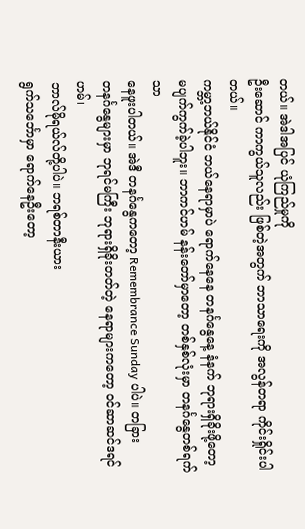တယ်။ အဲဒါအပြင် ယုံကြည်မှုကို
ဦးဆောင် ကာကွယ်သူလည်း ဖြစ်တဲ့အတွက် ဘာသာရေးကို အလွန်တရာ ကိုင်းရှိုင်းပါတယ်။
ကမ္ဘာ့ဘယ်နိုင်ငံ ဘယ်နေရာမှာပဲ ရောက်နေနေ တနင်္ဂနွေနေ့ နံနက် ဘုရားရှိခိုးဖို့တော့
မပျက်ကွက်ခဲ့ပါဘူး။ ဘာကင်ဟမ် နန်းတော်မှာတော့ တစ်နှစ်လုံးမှာ တနင်္ဂနွေတစ်ရက်သာ
နေဖူးပါတယ်။ အဲဒီ တနင်္ဂနွေကတော့ Remembrance Sunday ပါပဲ။ တခြား
တနင်္ဂနွေများမှာ ဘုရင်မကြီး ဘုရားရှိခိုးတတ်တဲ့ နေရာများကတော့ ဝင်ဆာဆင်ဒရင်ဟမ်၊
ဘာလ်မိုရယ်လ်တို့ပါပဲ။ ဘရစ်တာနီးယား
ရွက်သင်္ဘောမှာ ရောက်နေဦးတော့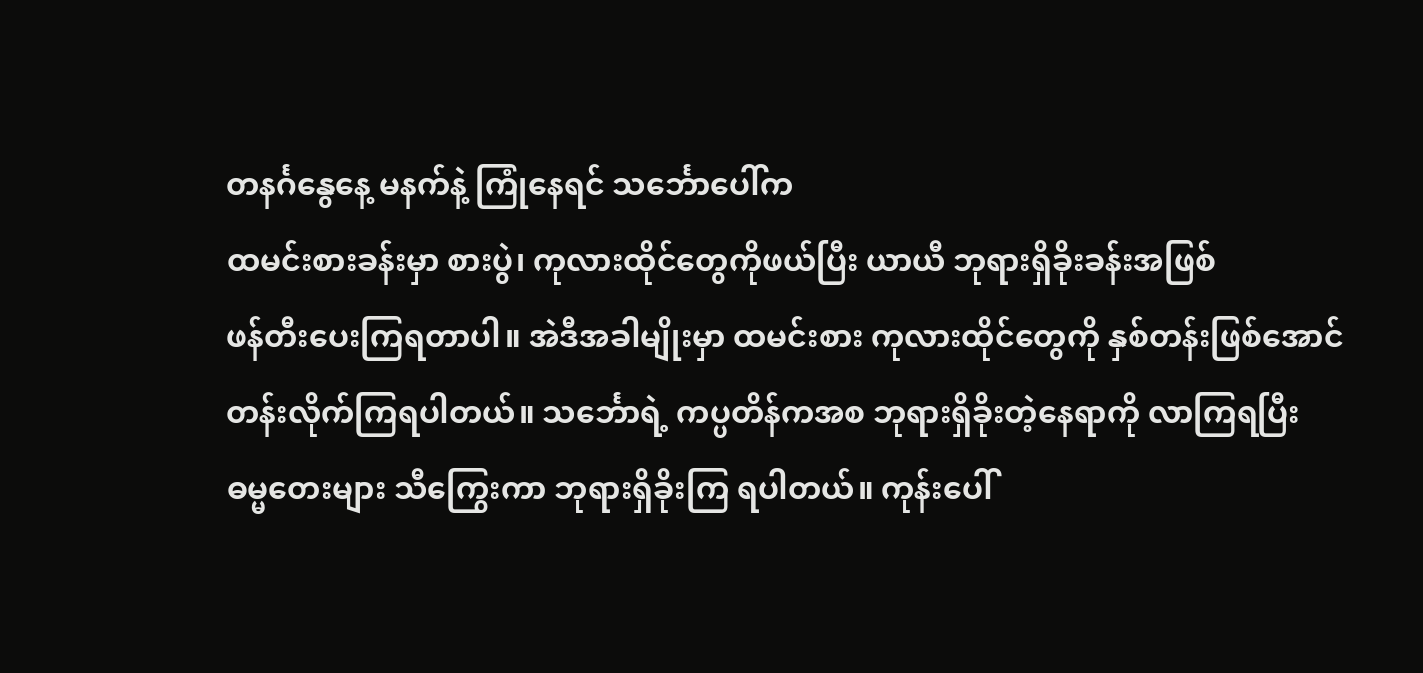တနင်္ဂနွေနေ့ မနက်နဲ့ ကြုံနေရင် သင်္ဘောပေါ်က
ထမင်းစားခန်းမှာ စားပွဲ၊ ကုလားထိုင်တွေကိုဖယ်ပြီး ယာယီ ဘုရားရှိခိုးခန်းအဖြစ်
ဖန်တီးပေးကြရတာပါ။ အဲဒီအခါမျိုးမှာ ထမင်းစား ကုလားထိုင်တွေကို နှစ်တန်းဖြစ်အောင်
တန်းလိုက်ကြရပါတယ်။ သင်္ဘောရဲ့ ကပ္ပတိန်ကအစ ဘုရားရှိခိုးတဲ့နေရာကို လာကြရပြီး
ဓမ္မတေးများ သီကြွေးကာ ဘုရားရှိခိုးကြ ရပါတယ်။ ကုန်းပေါ်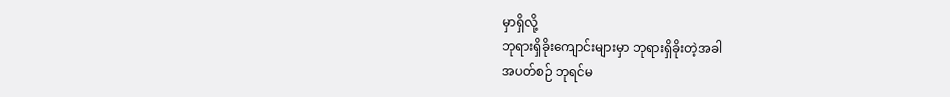မှာရှိလို့
ဘုရားရှိခိုးကျောင်းများမှာ ဘုရားရှိခိုးတဲ့အခါ
အပတ်စဉ် ဘုရင်မ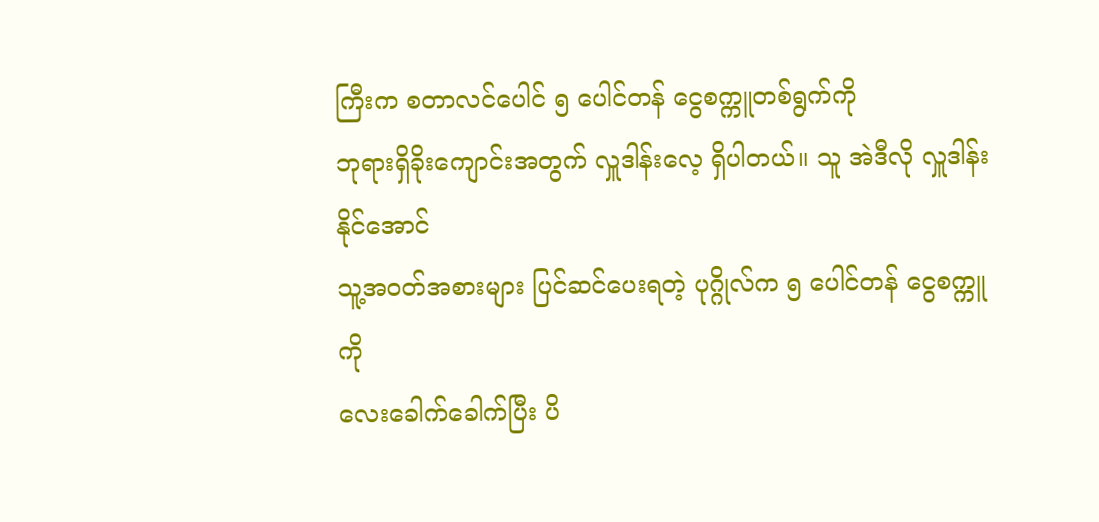ကြီးက စတာလင်ပေါင် ၅ ပေါင်တန် ငွေစက္ကူတစ်ရွက်ကို
ဘုရားရှိခိုးကျောင်းအတွက် လှူဒါန်းလေ့ ရှိပါတယ်။ သူ အဲဒီလို လှူဒါန်းနိုင်အောင်
သူ့အဝတ်အစားများ ပြင်ဆင်ပေးရတဲ့ ပုဂ္ဂိုလ်က ၅ ပေါင်တန် ငွေစက္ကူကို
လေးခေါက်ခေါက်ပြီး ပိ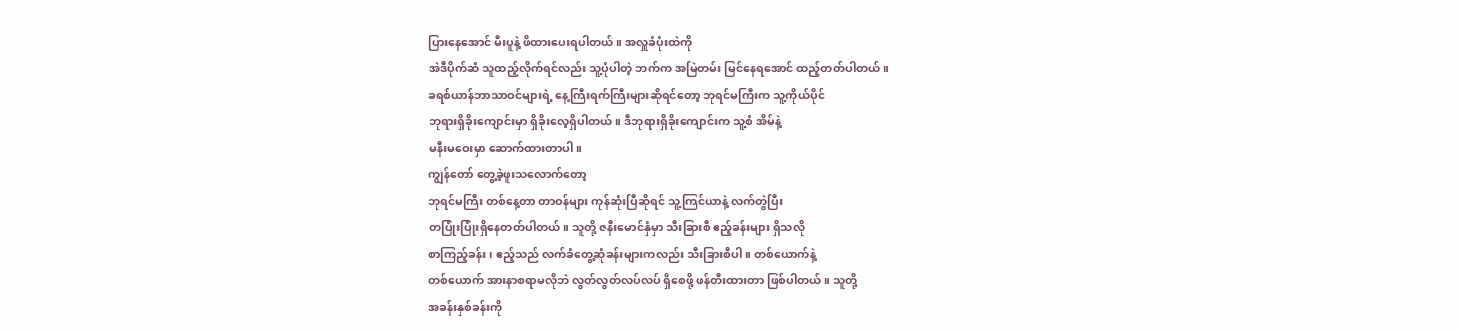ပြားနေအောင် မီးပူနဲ့ ဖိထားပေးရပါတယ်။ အလှူခံပုံးထဲကို
အဲဒီပိုက်ဆံ သူထည့်လိုက်ရင်လည်း သူ့ပုံပါတဲ့ ဘက်က အမြဲတမ်း မြင်နေရအောင် ထည့်တတ်ပါတယ်။
ခရစ်ယာန်ဘာသာဝင်များရဲ့ နေ့ကြီးရက်ကြီးများဆိုရင်တော့ ဘုရင်မကြီးက သူ့ကိုယ်ပိုင်
ဘုရားရှိခိုးကျောင်းမှာ ရှိခိုးလေ့ရှိပါတယ်။ ဒီဘုရားရှိခိုးကျောင်းက သူ့စံ အိမ်နဲ့
မနီးမဝေးမှာ ဆောက်ထားတာပါ။
ကျွန်တော် တွေ့ခဲ့ဖူးသလောက်တော့
ဘုရင်မကြီး တစ်နေ့တာ တာဝန်များ ကုန်ဆုံးပြီဆိုရင် သူ့ကြင်ယာနဲ့ လက်တွဲပြီး
တပြုံးပြုံးရှိနေတတ်ပါတယ်။ သူတို့ ဇနီးမောင်နှံမှာ သီးခြားစီ ဧည့်ခန်းများ ရှိသလို
စာကြည့်ခန်း၊ ဧည့်သည် လက်ခံတွေ့ဆုံခန်းများကလည်း သီးခြားစီပါ။ တစ်ယောက်နဲ့
တစ်ယောက် အားနာစရာမလိုဘဲ လွတ်လွတ်လပ်လပ် ရှိစေဖို့ ဖန်တီးထားတာ ဖြစ်ပါတယ်။ သူတို့
အခန်းနှစ်ခန်းကို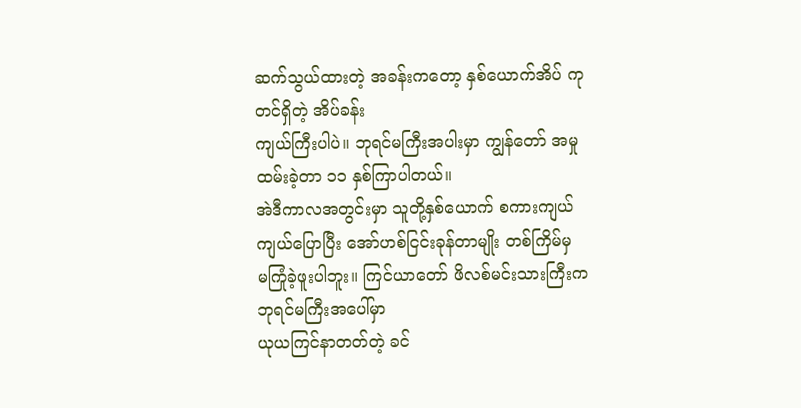ဆက်သွယ်ထားတဲ့ အခန်းကတော့ နှစ်ယောက်အိပ် ကုတင်ရှိတဲ့ အိပ်ခန်း
ကျယ်ကြီးပါပဲ။ ဘုရင်မကြီးအပါးမှာ ကျွန်တော် အမှုထမ်းခဲ့တာ ၁၁ နှစ်ကြာပါတယ်။
အဲဒီကာလအတွင်းမှာ သူတို့နှစ်ယောက် စကားကျယ်ကျယ်ပြောပြီး အော်ဟစ်ငြင်းခုန်တာမျိုး တစ်ကြိမ်မှ
မကြုံခဲ့ဖူးပါဘူး။ ကြင်ယာတော် ဖိလစ်မင်းသားကြီးက ဘုရင်မကြီးအပေါ်မှာ
ယုယကြင်နာတတ်တဲ့ ခင်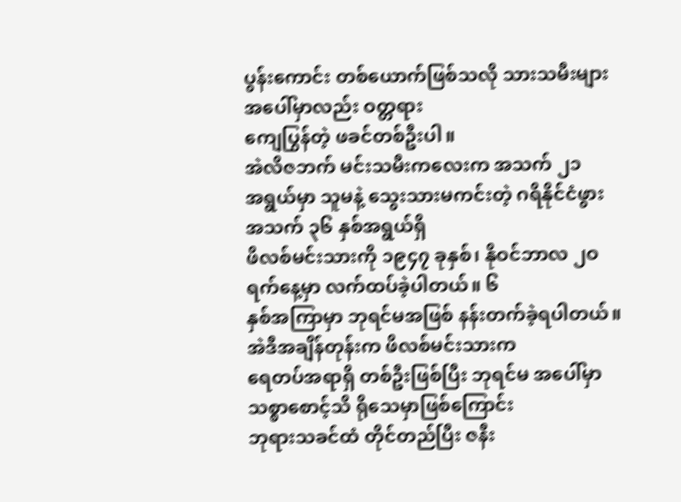ပွန်းကောင်း တစ်ယောက်ဖြစ်သလို သားသမီးများအပေါ်မှာလည်း ဝတ္တရား
ကျေပြွန်တဲ့ ဖခင်တစ်ဦးပါ။
အဲလိဇဘက် မင်းသမီးကလေးက အသက် ၂၁
အရွယ်မှာ သူမနဲ့ သွေးသားမကင်းတဲ့ ဂရိနိုင်ငံဖွား အသက် ၃၆ နှစ်အရွယ်ရှိ
ဖိလစ်မင်းသားကို ၁၉၄၇ ခုနှစ်၊ နိုဝင်ဘာလ ၂ဝ ရက်နေ့မှာ လက်ထပ်ခဲ့ပါတယ်။ ၆
နှစ်အကြာမှာ ဘုရင်မအဖြစ် နန်းတက်ခဲ့ရပါတယ်။ အဲဒီအချိန်တုန်းက ဖိလစ်မင်းသားက
ရေတပ်အရာရှိ တစ်ဦးဖြစ်ပြီး ဘုရင်မ အပေါ်မှာ သစ္စာစောင့်သိ ရိုသေမှာဖြစ်ကြောင်း
ဘုရားသခင်ထံ တိုင်တည်ပြီး ဇနီး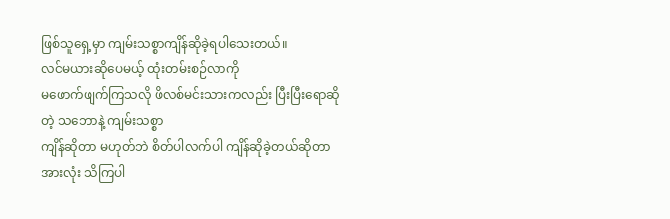ဖြစ်သူရှေ့မှာ ကျမ်းသစ္စာကျိန်ဆိုခဲ့ရပါသေးတယ်။
လင်မယားဆိုပေမယ့် ထုံးတမ်းစဉ်လာကို
မဖောက်ဖျက်ကြသလို ဖိလစ်မင်းသားကလည်း ပြီးပြီးရောဆိုတဲ့ သဘောနဲ့ ကျမ်းသစ္စာ
ကျိန်ဆိုတာ မဟုတ်ဘဲ စိတ်ပါလက်ပါ ကျိန်ဆိုခဲ့တယ်ဆိုတာ အားလုံး သိကြပါ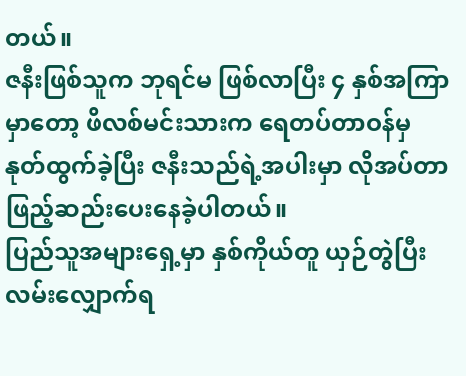တယ်။
ဇနီးဖြစ်သူက ဘုရင်မ ဖြစ်လာပြီး ၄ နှစ်အကြာမှာတော့ ဖိလစ်မင်းသားက ရေတပ်တာဝန်မှ
နုတ်ထွက်ခဲ့ပြီး ဇနီးသည်ရဲ့အပါးမှာ လိုအပ်တာ ဖြည့်ဆည်းပေးနေခဲ့ပါတယ်။
ပြည်သူအများရှေ့မှာ နှစ်ကိုယ်တူ ယှဉ်တွဲပြီး လမ်းလျှောက်ရ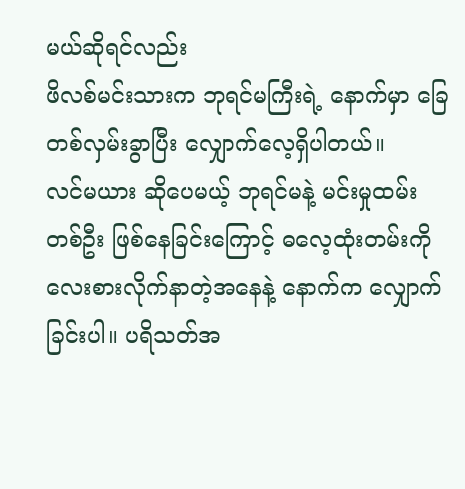မယ်ဆိုရင်လည်း
ဖိလစ်မင်းသားက ဘုရင်မကြီးရဲ့ နောက်မှာ ခြေတစ်လှမ်းခွာပြီး လျှောက်လေ့ရှိပါတယ်။
လင်မယား ဆိုပေမယ့် ဘုရင်မနဲ့ မင်းမှုထမ်းတစ်ဦး ဖြစ်နေခြင်းကြောင့် ဓလေ့ထုံးတမ်းကို
လေးစားလိုက်နာတဲ့အနေနဲ့ နောက်က လျှောက်ခြင်းပါ။ ပရိသတ်အ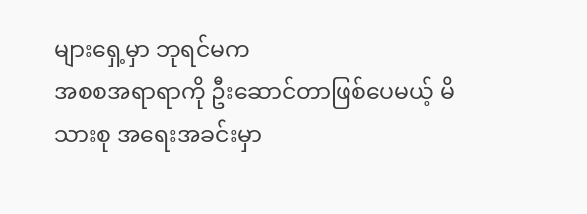များရှေ့မှာ ဘုရင်မက
အစစအရာရာကို ဦးဆောင်တာဖြစ်ပေမယ့် မိသားစု အရေးအခင်းမှာ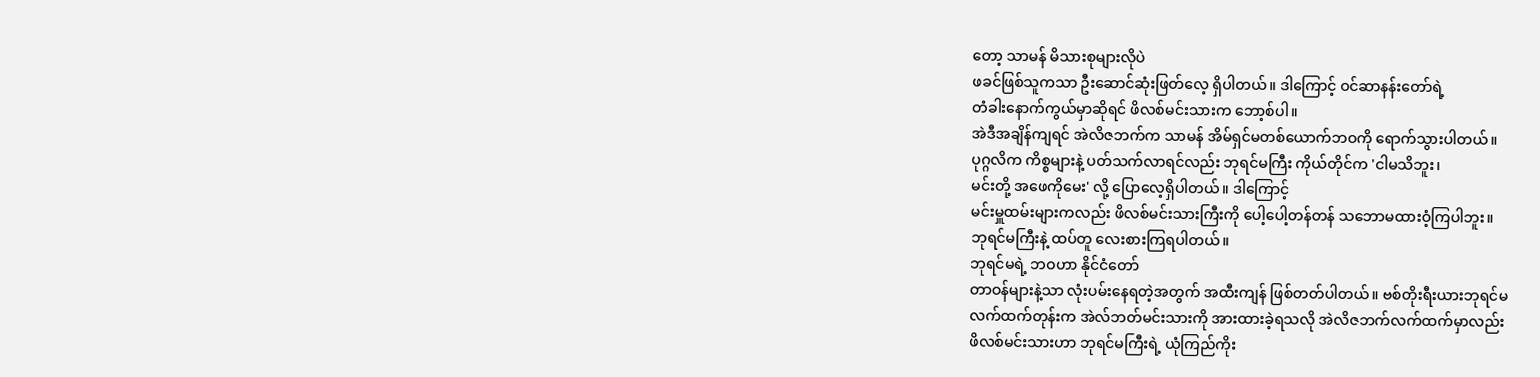တော့ သာမန် မိသားစုများလိုပဲ
ဖခင်ဖြစ်သူကသာ ဦးဆောင်ဆုံးဖြတ်လေ့ ရှိပါတယ်။ ဒါကြောင့် ဝင်ဆာနန်းတော်ရဲ့
တံခါးနောက်ကွယ်မှာဆိုရင် ဖိလစ်မင်းသားက ဘော့စ်ပါ။
အဲဒီအချိန်ကျရင် အဲလိဇဘက်က သာမန် အိမ်ရှင်မတစ်ယောက်ဘဝကို ရောက်သွားပါတယ်။
ပုဂ္ဂလိက ကိစ္စများနဲ့ ပတ်သက်လာရင်လည်း ဘုရင်မကြီး ကိုယ်တိုင်က 'ငါမသိဘူး၊
မင်းတို့ အဖေကိုမေး' လို့ ပြောလေ့ရှိပါတယ်။ ဒါကြောင့်
မင်းမှူထမ်းများကလည်း ဖိလစ်မင်းသားကြီးကို ပေါ့ပေါ့တန်တန် သဘောမထားဝံ့ကြပါဘူး။
ဘုရင်မကြီးနဲ့ ထပ်တူ လေးစားကြရပါတယ်။
ဘုရင်မရဲ့ ဘဝဟာ နိုင်ငံတော်
တာဝန်များနဲ့သာ လုံးပမ်းနေရတဲ့အတွက် အထီးကျန် ဖြစ်တတ်ပါတယ်။ ဗစ်တိုးရီးယားဘုရင်မ
လက်ထက်တုန်းက အဲလ်ဘတ်မင်းသားကို အားထားခဲ့ရသလို အဲလိဇဘက်လက်ထက်မှာလည်း
ဖိလစ်မင်းသားဟာ ဘုရင်မကြီးရဲ့ ယုံကြည်ကိုး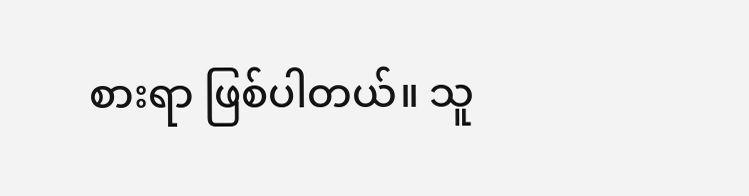စားရာ ဖြစ်ပါတယ်။ သူ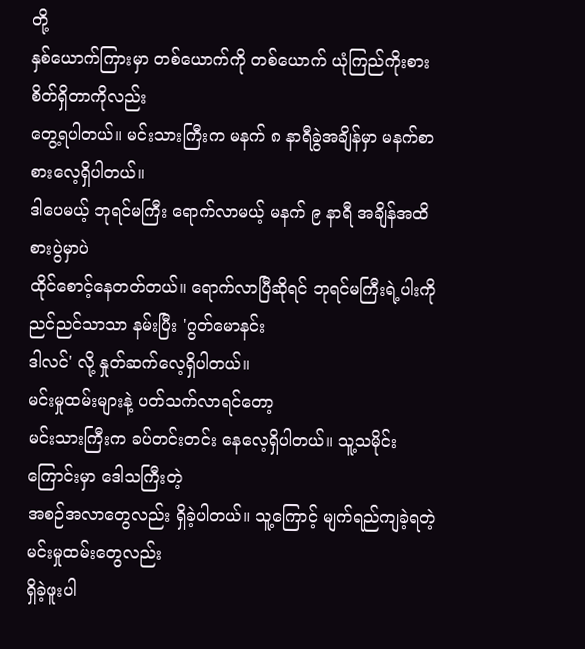တို့
နှစ်ယောက်ကြားမှာ တစ်ယောက်ကို တစ်ယောက် ယုံကြည်ကိုးစားစိတ်ရှိတာကိုလည်း
တွေ့ရပါတယ်။ မင်းသားကြီးက မနက် ၈ နာရီခွဲအချိန်မှာ မနက်စာ စားလေ့ရှိပါတယ်။
ဒါပေမယ့် ဘုရင်မကြီး ရောက်လာမယ့် မနက် ၉ နာရီ အချိန်အထိ စားပွဲမှာပဲ
ထိုင်စောင့်နေတတ်တယ်။ ရောက်လာပြီဆိုရင် ဘုရင်မကြီးရဲ့ပါးကို ညင်ညင်သာသာ နမ်းပြီး 'ဂွတ်မောနင်း
ဒါလင်' လို့ နှုတ်ဆက်လေ့ရှိပါတယ်။
မင်းမှုထမ်းများနဲ့ ပတ်သက်လာရင်တော့
မင်းသားကြီးက ခပ်တင်းတင်း နေလေ့ရှိပါတယ်။ သူ့သမိုင်းကြောင်းမှာ ဒေါသကြီးတဲ့
အစဉ်အလာတွေလည်း ရှိခဲ့ပါတယ်။ သူ့ကြောင့် မျက်ရည်ကျခဲ့ရတဲ့ မင်းမှုထမ်းတွေလည်း
ရှိခဲ့ဖူးပါ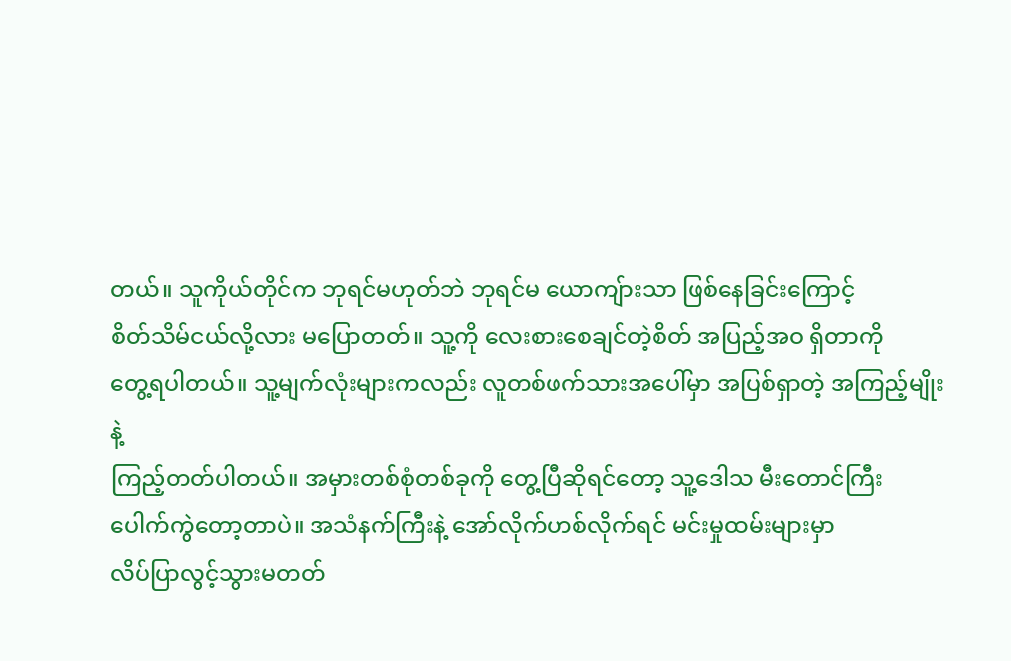တယ်။ သူကိုယ်တိုင်က ဘုရင်မဟုတ်ဘဲ ဘုရင်မ ယောကျ်ားသာ ဖြစ်နေခြင်းကြောင့်
စိတ်သိမ်ငယ်လို့လား မပြောတတ်။ သူ့ကို လေးစားစေချင်တဲ့စိတ် အပြည့်အဝ ရှိတာကို
တွေ့ရပါတယ်။ သူ့မျက်လုံးများကလည်း လူတစ်ဖက်သားအပေါ်မှာ အပြစ်ရှာတဲ့ အကြည့်မျိုးနဲ့
ကြည့်တတ်ပါတယ်။ အမှားတစ်စုံတစ်ခုကို တွေ့ပြီဆိုရင်တော့ သူ့ဒေါသ မီးတောင်ကြီး
ပေါက်ကွဲတော့တာပဲ။ အသံနက်ကြီးနဲ့ အော်လိုက်ဟစ်လိုက်ရင် မင်းမှုထမ်းများမှာ
လိပ်ပြာလွင့်သွားမတတ်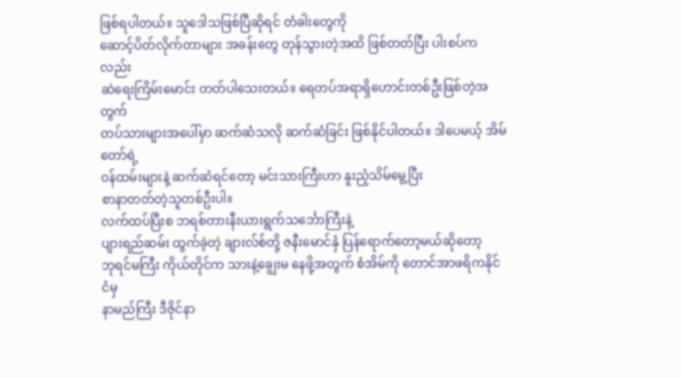ဖြစ်ရပါတယ်။ သူဒေါသဖြစ်ပြီဆိုရင် တံခါးတွေကို
ဆောင့်ပိတ်လိုက်တာများ အခန်းတွေ တုန်သွားတဲ့အထိ ဖြစ်တတ်ပြီး ပါးစပ်ကလည်း
ဆဲရေးကြိမ်းမောင်း တတ်ပါသေးတယ်။ ရေတပ်အရာရှိဟောင်းတစ်ဦးဖြစ်တဲ့အတွက်
တပ်သားများအပေါ်မှာ ဆက်ဆံသလို ဆက်ဆံခြင်း ဖြစ်နိုင်ပါတယ်။ ဒါပေမယ့် အိမ်တော်ရဲ့
ဝန်ထမ်းများနဲ့ ဆက်ဆံရင်တော့ မင်းသားကြီးဟာ နူးညံ့သိမ်မွေ့ပြီး
စာနာတတ်တဲ့သူတစ်ဦးပါ။
လက်ထပ်ပြီးစ ဘရစ်တားနီးယားရွက်သင်္ဘောကြီးနဲ့
ပျားရည်ဆမ်း ထွက်ခဲ့တဲ့ ချားလ်စ်တို့ ဇနီးမောင်နှံ ပြန်ရောက်တော့မယ်ဆိုတော့
ဘုရင်မကြီး ကိုယ်တိုင်က သားနဲ့ချွေးမ နေဖို့အတွက် စံအိမ်ကို တောင်အာဖရိကနိုင်ငံမှ
နာမည်ကြီး ဒီဇိုင်နာ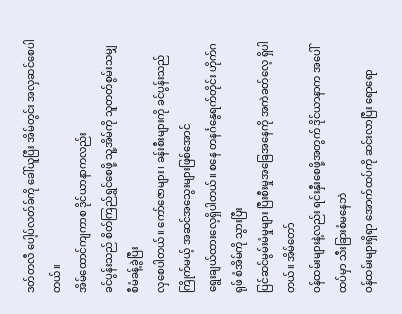ဒတ်တလီ ပေါ့ပ်လတ်ခ်ကို ခေါ်ယူပြီး အိမ်တွင်း အလှဆင်စေပါတယ်။
အိမ်ထောင်ကျကာစ ဒိုင်ယာနာကလည်း
ခင်ပွန်းသည် စိတ်ကြည်ရွှင်စေဖို့ သူ့အိမ်ကို သူတတ်စွမ်းသမျှ စီမံခန့်ခွဲပြီး
လှစေပါတယ်။ ကော်ဇောများ၊ ခန်းစီးများကို ခင်ပွန်းသည်ကြိုက်မယ့် အဆင်အသွေးများဖြစ်အောင်
ရွေးချယ်ထားလေ့ရှိပါတယ်။ စနေ တနင်္ဂနွေရက်တိုင်း ဟိုက်ဂရုဖ် စံအိမ်ကို သွားပြီး
ပြင်ဆင်မွမ်းမံမှုများ ပြီးစီးမှုအခြေအနေကို အကဲခတ်လေ့ ရှိပါတယ်။ အိမ်တော်
ဝန်ထမ်းများနဲ့လည်း ရင်းနှီးစေဖို့အတွက် ဒိုင်ယာနာက အပေါ်ထပ်မှာ သီးခြားစံမနေဘဲ
ဝန်ထမ်းများရှိရာ အောက်ထပ်ကို ဆင်းလာပြီး ရောရော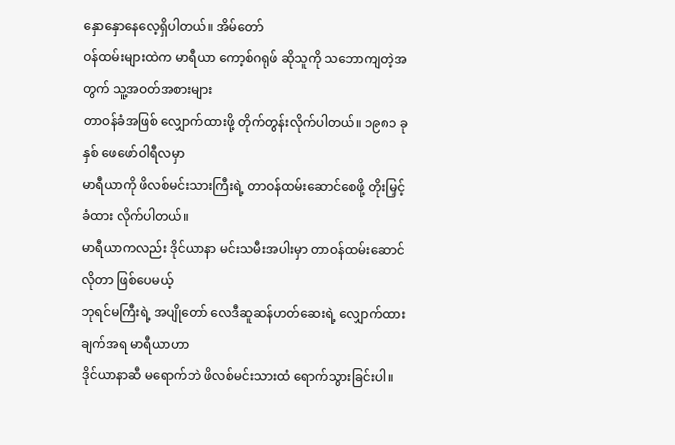နှောနှောနေလေ့ရှိပါတယ်။ အိမ်တော်
ဝန်ထမ်းများထဲက မာရီယာ ကော့စ်ဂရုဖ် ဆိုသူကို သဘောကျတဲ့အတွက် သူ့အဝတ်အစားများ
တာဝန်ခံအဖြစ် လျှောက်ထားဖို့ တိုက်တွန်းလိုက်ပါတယ်။ ၁၉၈၁ ခုနှစ် ဖေဖော်ဝါရီလမှာ
မာရီယာကို ဖိလစ်မင်းသားကြီးရဲ့ တာဝန်ထမ်းဆောင်စေဖို့ တိုးမြှင့်ခံထား လိုက်ပါတယ်။
မာရီယာကလည်း ဒိုင်ယာနာ မင်းသမီးအပါးမှာ တာဝန်ထမ်းဆောင်လိုတာ ဖြစ်ပေမယ့်
ဘုရင်မကြီးရဲ့ အပျိုတော် လေဒီဆူဆန်ဟတ်ဆေးရဲ့ လျှောက်ထားချက်အရ မာရီယာဟာ
ဒိုင်ယာနာဆီ မရောက်ဘဲ ဖိလစ်မင်းသားထံ ရောက်သွားခြင်းပါ။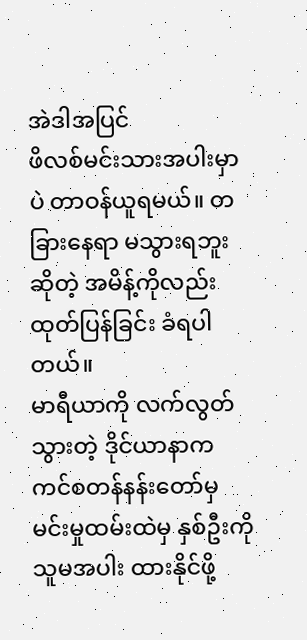အဲဒါအပြင်
ဖိလစ်မင်းသားအပါးမှာပဲ တာဝန်ယူရမယ်။ တခြားနေရာ မသွားရဘူးဆိုတဲ့ အမိန့်ကိုလည်း
ထုတ်ပြန်ခြင်း ခံရပါတယ်။
မာရီယာကို လက်လွတ်သွားတဲ့ ဒိုင်ယာနာက
ကင်စတန်နန်းတော်မှ မင်းမှုထမ်းထဲမှ နှစ်ဦးကို သူမအပါး ထားနိုင်ဖို့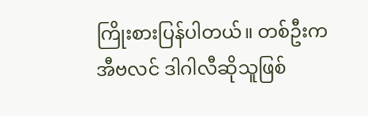ကြိုးစားပြန်ပါတယ်။ တစ်ဦးက အီဗလင် ဒါဂါလီဆိုသူဖြစ်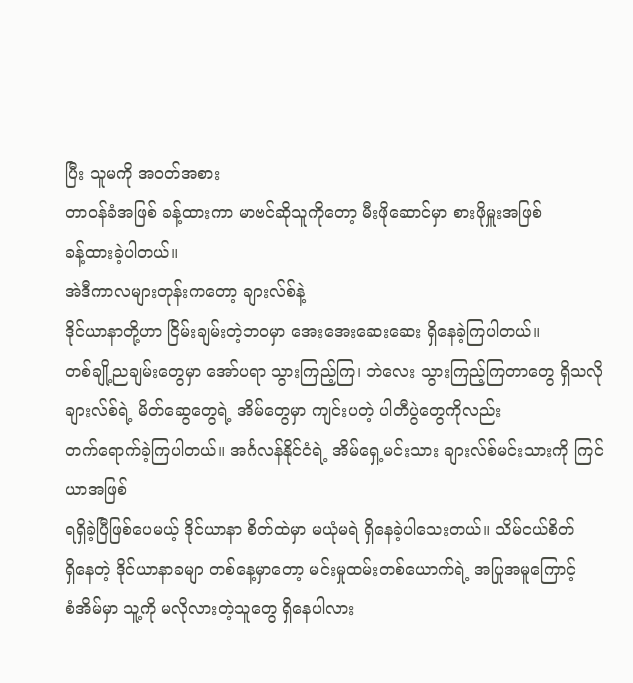ပြီး သူမကို အဝတ်အစား
တာဝန်ခံအဖြစ် ခန့်ထားကာ မာဗင်ဆိုသူကိုတော့ မီးဖိုဆောင်မှာ စားဖိုမှူးအဖြစ်
ခန့်ထားခဲ့ပါတယ်။
အဲဒီကာလများတုန်းကတော့ ချားလ်စ်နဲ့
ဒိုင်ယာနာတို့ဟာ ငြိမ်းချမ်းတဲ့ဘဝမှာ အေးအေးဆေးဆေး ရှိနေခဲ့ကြပါတယ်။
တစ်ချို့ညချမ်းတွေမှာ အော်ပရာ သွားကြည့်ကြ၊ ဘဲလေး သွားကြည့်ကြတာတွေ ရှိသလို
ချားလ်စ်ရဲ့ မိတ်ဆွေတွေရဲ့ အိမ်တွေမှာ ကျင်းပတဲ့ ပါတီပွဲတွေကိုလည်း
တက်ရောက်ခဲ့ကြပါတယ်။ အင်္ဂလန်နိုင်ငံရဲ့ အိမ်ရှေ့မင်းသား ချားလ်စ်မင်းသားကို ကြင်ယာအဖြစ်
ရရှိခဲ့ပြီဖြစ်ပေမယ့် ဒိုင်ယာနာ စိတ်ထဲမှာ မယုံမရဲ ရှိနေခဲ့ပါသေးတယ်။ သိမ်ငယ်စိတ်
ရှိနေတဲ့ ဒိုင်ယာနာခမျာ တစ်နေ့မှာတော့ မင်းမှုထမ်းတစ်ယောက်ရဲ့ အပြုအမူကြောင့်
စံအိမ်မှာ သူ့ကို မလိုလားတဲ့သူတွေ ရှိနေပါလား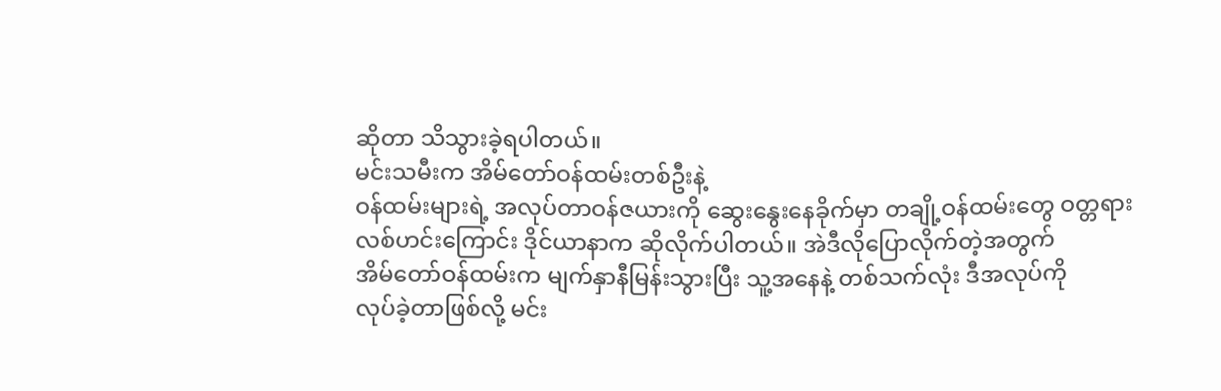ဆိုတာ သိသွားခဲ့ရပါတယ်။
မင်းသမီးက အိမ်တော်ဝန်ထမ်းတစ်ဦးနဲ့
ဝန်ထမ်းများရဲ့ အလုပ်တာဝန်ဇယားကို ဆွေးနွေးနေခိုက်မှာ တချို့ဝန်ထမ်းတွေ ဝတ္တရား
လစ်ဟင်းကြောင်း ဒိုင်ယာနာက ဆိုလိုက်ပါတယ်။ အဲဒီလိုပြောလိုက်တဲ့အတွက်
အိမ်တော်ဝန်ထမ်းက မျက်နှာနီမြန်းသွားပြီး သူ့အနေနဲ့ တစ်သက်လုံး ဒီအလုပ်ကို
လုပ်ခဲ့တာဖြစ်လို့ မင်း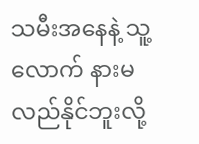သမီးအနေနဲ့ သူ့လောက် နားမလည်နိုင်ဘူးလို့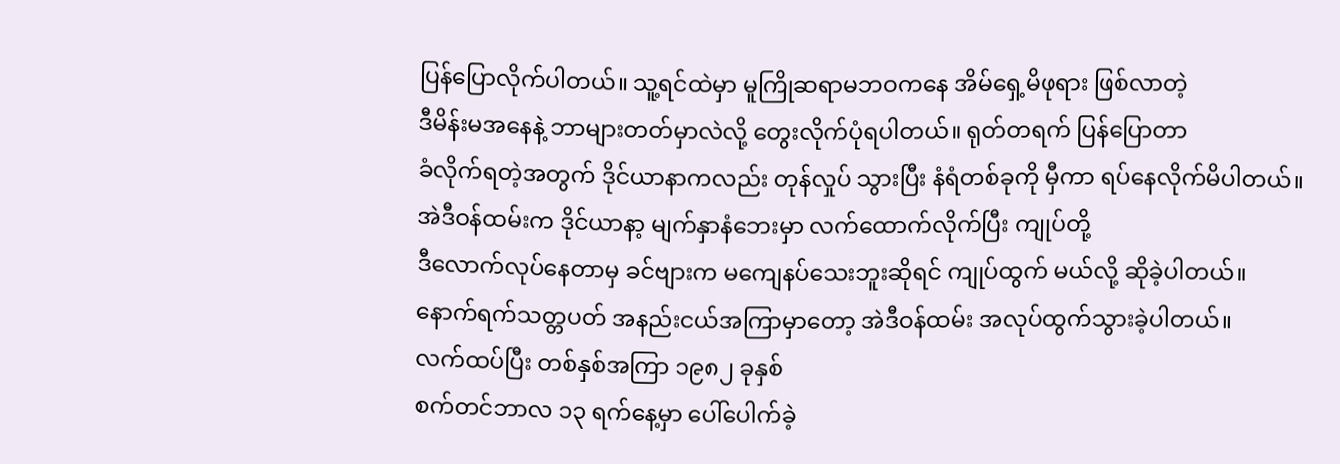ပြန်ပြောလိုက်ပါတယ်။ သူ့ရင်ထဲမှာ မူကြိုဆရာမဘဝကနေ အိမ်ရှေ့မိဖုရား ဖြစ်လာတဲ့
ဒီမိန်းမအနေနဲ့ ဘာများတတ်မှာလဲလို့ တွေးလိုက်ပုံရပါတယ်။ ရုတ်တရက် ပြန်ပြောတာ
ခံလိုက်ရတဲ့အတွက် ဒိုင်ယာနာကလည်း တုန်လှုပ် သွားပြီး နံရံတစ်ခုကို မှီကာ ရပ်နေလိုက်မိပါတယ်။
အဲဒီဝန်ထမ်းက ဒိုင်ယာနာ့ မျက်နှာနံဘေးမှာ လက်ထောက်လိုက်ပြီး ကျုပ်တို့
ဒီလောက်လုပ်နေတာမှ ခင်ဗျားက မကျေနပ်သေးဘူးဆိုရင် ကျုပ်ထွက် မယ်လို့ ဆိုခဲ့ပါတယ်။
နောက်ရက်သတ္တပတ် အနည်းငယ်အကြာမှာတော့ အဲဒီဝန်ထမ်း အလုပ်ထွက်သွားခဲ့ပါတယ်။
လက်ထပ်ပြီး တစ်နှစ်အကြာ ၁၉၈၂ ခုနှစ်
စက်တင်ဘာလ ၁၃ ရက်နေ့မှာ ပေါ်ပေါက်ခဲ့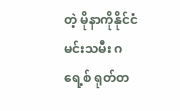တဲ့ မိုနာကိုနိုင်ငံ မင်းသမီး ဂရေ့စ် ရုတ်တ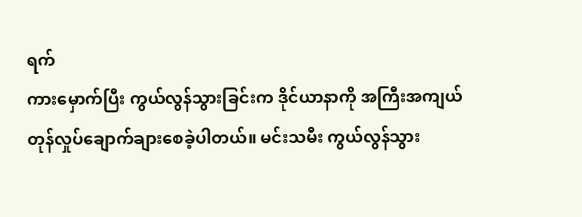ရက်
ကားမှောက်ပြီး ကွယ်လွန်သွားခြင်းက ဒိုင်ယာနာကို အကြီးအကျယ်
တုန်လှုပ်ချောက်ချားစေခဲ့ပါတယ်။ မင်းသမီး ကွယ်လွန်သွား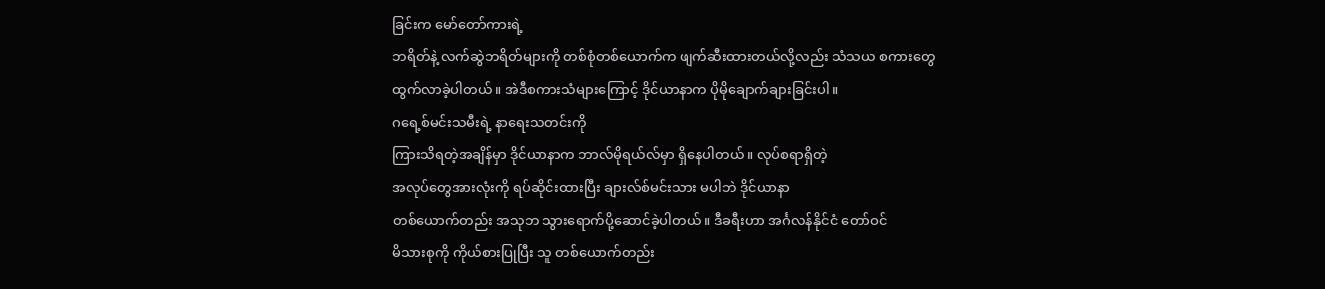ခြင်းက မော်တော်ကားရဲ့
ဘရိတ်နဲ့ လက်ဆွဲဘရိတ်များကို တစ်စုံတစ်ယောက်က ဖျက်ဆီးထားတယ်လို့လည်း သံသယ စကားတွေ
ထွက်လာခဲ့ပါတယ်။ အဲဒီစကားသံများကြောင့် ဒိုင်ယာနာက ပိုမိုချောက်ချားခြင်းပါ။
ဂရေ့စ်မင်းသမီးရဲ့ နာရေးသတင်းကို
ကြားသိရတဲ့အချိန်မှာ ဒိုင်ယာနာက ဘာလ်မိုရယ်လ်မှာ ရှိနေပါတယ်။ လုပ်စရာရှိတဲ့
အလုပ်တွေအားလုံးကို ရပ်ဆိုင်းထားပြီး ချားလ်စ်မင်းသား မပါဘဲ ဒိုင်ယာနာ
တစ်ယောက်တည်း အသုဘ သွားရောက်ပို့ဆောင်ခဲ့ပါတယ်။ ဒီခရီးဟာ အင်္ဂလန်နိုင်ငံ တော်ဝင်
မိသားစုကို ကိုယ်စားပြုပြီး သူ တစ်ယောက်တည်း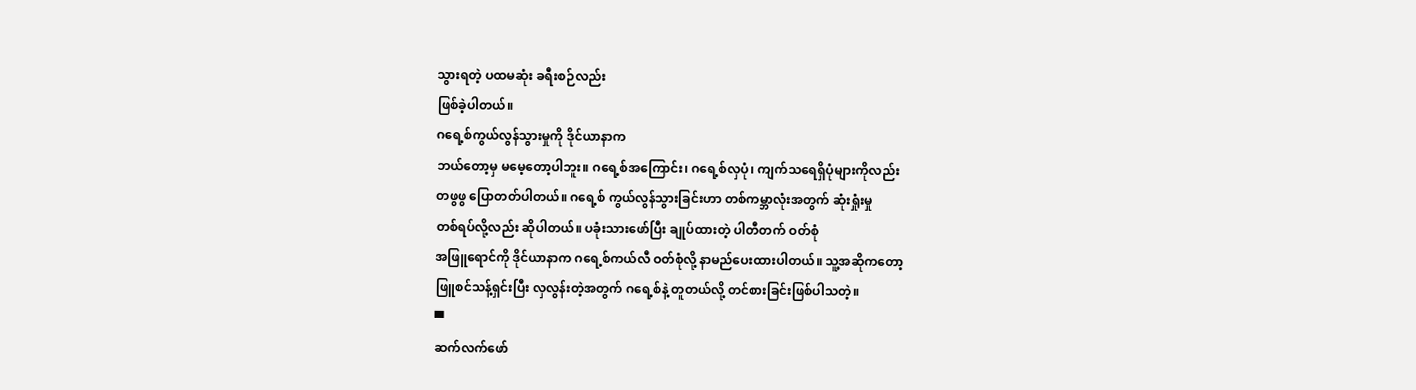သွားရတဲ့ ပထမဆုံး ခရီးစဉ်လည်း
ဖြစ်ခဲ့ပါတယ်။
ဂရေ့စ်ကွယ်လွန်သွားမှုကို ဒိုင်ယာနာက
ဘယ်တော့မှ မမေ့တော့ပါဘူး။ ဂရေ့စ်အကြောင်း၊ ဂရေ့စ်လှပုံ၊ ကျက်သရေရှိပုံများကိုလည်း
တဖွဖွ ပြောတတ်ပါတယ်။ ဂရေ့စ် ကွယ်လွန်သွားခြင်းဟာ တစ်ကမ္ဘာလုံးအတွက် ဆုံးရှုံးမှု
တစ်ရပ်လို့လည်း ဆိုပါတယ်။ ပခုံးသားဖော်ပြီး ချုပ်ထားတဲ့ ပါတီတက် ဝတ်စုံ
အဖြူရောင်ကို ဒိုင်ယာနာက ဂရေ့စ်ကယ်လီ ဝတ်စုံလို့ နာမည်ပေးထားပါတယ်။ သူ့အဆိုကတော့
ဖြူစင်သန့်ရှင်းပြီး လှလွန်းတဲ့အတွက် ဂရေ့စ်နဲ့ တူတယ်လို့ တင်စားခြင်းဖြစ်ပါသတဲ့။
▀
ဆက်လက်ဖော်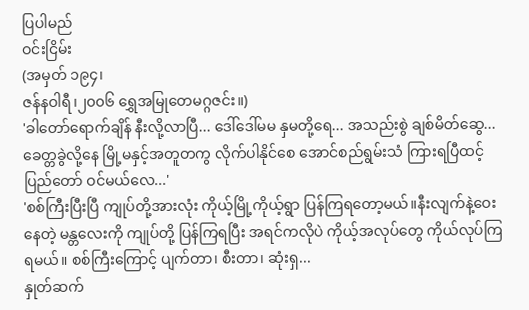ပြပါမည်
ဝင်းငြိမ်း
(အမှတ် ၁၉၄၊
ဇန်နဝါရီ၊၂၀၀၆ ရွှေအမြုတေမဂ္ဂဇင်း။)
'ခါတော်ရောက်ချိန် နီးလို့လာပြီ... ဒေါ်ဒေါ်မမ နှမတို့ရေ... အသည်းစွဲ ချစ်မိတ်ဆွေ... ခေတ္တခွဲလို့နေ မြို့မနှင့်အတူတကွ လိုက်ပါနိုင်စေ အောင်စည်ရွမ်းသံ ကြားရပြီထင့် ပြည်တော် ဝင်မယ်လေ...'
'စစ်ကြီးပြီးပြီ ကျုပ်တို့အားလုံး ကိုယ့်မြို့ကိုယ့်ရွာ ပြန်ကြရတော့မယ်။နီးလျက်နဲ့ဝေးနေတဲ့ မန္တလေးကို ကျုပ်တို့ ပြန်ကြရပြီး အရင်ကလိုပဲ ကိုယ့်အလုပ်တွေ ကိုယ်လုပ်ကြရမယ်။ စစ်ကြီးကြောင့် ပျက်တာ၊ စီးတာ၊ ဆုံးရှ...
နှုတ်ဆက်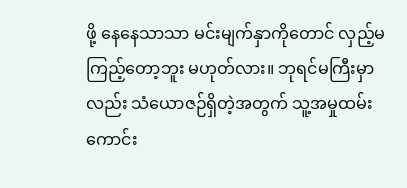ဖို့ နေနေသာသာ မင်းမျက်နှာကိုတောင် လှည့်မကြည့်တော့ဘူး မဟုတ်လား။ ဘုရင်မကြီးမှာလည်း သံယောဇဉ်ရှိတဲ့အတွက် သူ့အမှုထမ်းကောင်း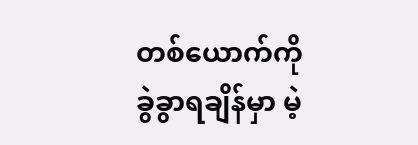တစ်ယောက်ကို ခွဲခွာရချိန်မှာ မဲ့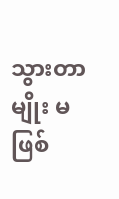သွားတာမျိုး မဖြစ်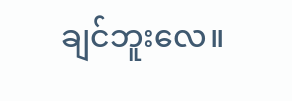ချင်ဘူးလေ။